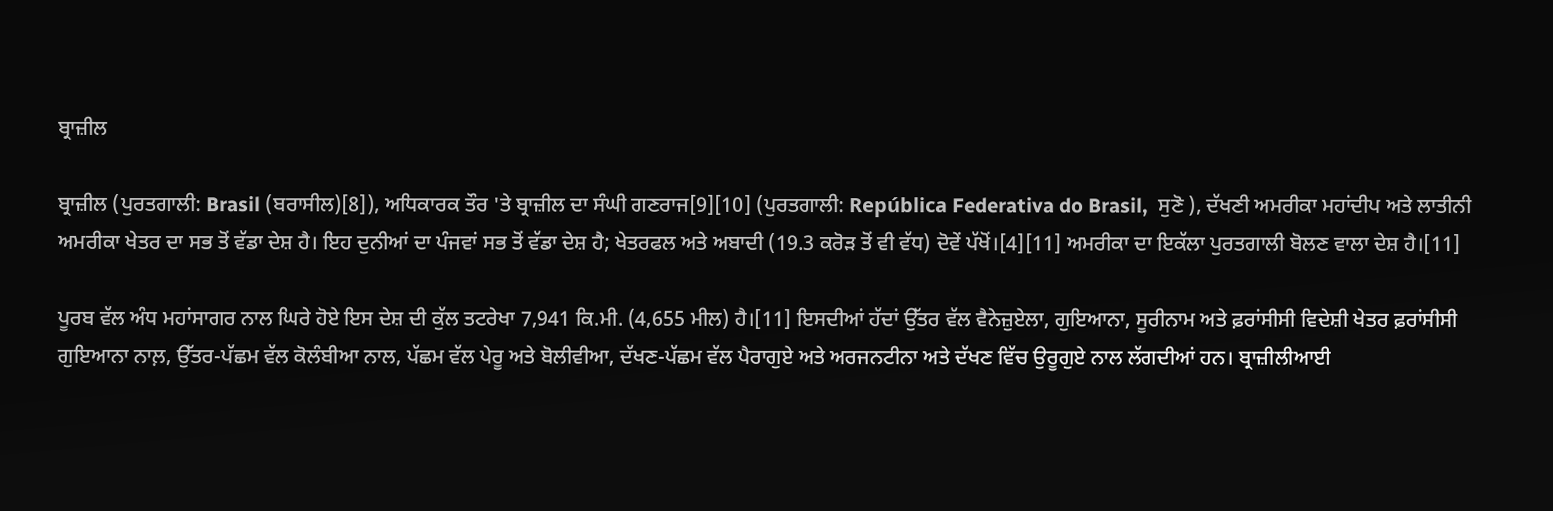ਬ੍ਰਾਜ਼ੀਲ

ਬ੍ਰਾਜ਼ੀਲ (ਪੁਰਤਗਾਲੀ: Brasil (ਬਰਾਸੀਲ)[8]), ਅਧਿਕਾਰਕ ਤੌਰ 'ਤੇ ਬ੍ਰਾਜ਼ੀਲ ਦਾ ਸੰਘੀ ਗਣਰਾਜ[9][10] (ਪੁਰਤਗਾਲੀ: República Federativa do Brasil,  ਸੁਣੋ ), ਦੱਖਣੀ ਅਮਰੀਕਾ ਮਹਾਂਦੀਪ ਅਤੇ ਲਾਤੀਨੀ ਅਮਰੀਕਾ ਖੇਤਰ ਦਾ ਸਭ ਤੋਂ ਵੱਡਾ ਦੇਸ਼ ਹੈ। ਇਹ ਦੁਨੀਆਂ ਦਾ ਪੰਜਵਾਂ ਸਭ ਤੋਂ ਵੱਡਾ ਦੇਸ਼ ਹੈ; ਖੇਤਰਫਲ ਅਤੇ ਅਬਾਦੀ (19.3 ਕਰੋੜ ਤੋਂ ਵੀ ਵੱਧ) ਦੋਵੇਂ ਪੱਖੋਂ।[4][11] ਅਮਰੀਕਾ ਦਾ ਇਕੱਲਾ ਪੁਰਤਗਾਲੀ ਬੋਲਣ ਵਾਲਾ ਦੇਸ਼ ਹੈ।[11]

ਪੂਰਬ ਵੱਲ ਅੰਧ ਮਹਾਂਸਾਗਰ ਨਾਲ ਘਿਰੇ ਹੋਏ ਇਸ ਦੇਸ਼ ਦੀ ਕੁੱਲ ਤਟਰੇਖਾ 7,941 ਕਿ.ਮੀ. (4,655 ਮੀਲ) ਹੈ।[11] ਇਸਦੀਆਂ ਹੱਦਾਂ ਉੱਤਰ ਵੱਲ ਵੈਨੇਜ਼ੁਏਲਾ, ਗੁਇਆਨਾ, ਸੂਰੀਨਾਮ ਅਤੇ ਫ਼ਰਾਂਸੀਸੀ ਵਿਦੇਸ਼ੀ ਖੇਤਰ ਫ਼ਰਾਂਸੀਸੀ ਗੁਇਆਨਾ ਨਾਲ਼, ਉੱਤਰ-ਪੱਛਮ ਵੱਲ ਕੋਲੰਬੀਆ ਨਾਲ, ਪੱਛਮ ਵੱਲ ਪੇਰੂ ਅਤੇ ਬੋਲੀਵੀਆ, ਦੱਖਣ-ਪੱਛਮ ਵੱਲ ਪੈਰਾਗੁਏ ਅਤੇ ਅਰਜਨਟੀਨਾ ਅਤੇ ਦੱਖਣ ਵਿੱਚ ਉਰੂਗੁਏ ਨਾਲ ਲੱਗਦੀਆਂ ਹਨ। ਬ੍ਰਾਜ਼ੀਲੀਆਈ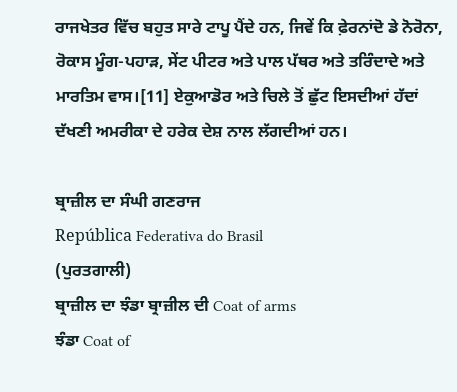ਰਾਜਖੇਤਰ ਵਿੱਚ ਬਹੁਤ ਸਾਰੇ ਟਾਪੂ ਪੈਂਦੇ ਹਨ, ਜਿਵੇਂ ਕਿ ਫ਼ੇਰਨਾਂਦੋ ਡੇ ਨੋਰੋਨਾ, ਰੋਕਾਸ ਮੂੰਗ-ਪਹਾੜ, ਸੇਂਟ ਪੀਟਰ ਅਤੇ ਪਾਲ ਪੱਥਰ ਅਤੇ ਤਰਿੰਦਾਦੇ ਅਤੇ ਮਾਰਤਿਮ ਵਾਸ।[11] ਏਕੁਆਡੋਰ ਅਤੇ ਚਿਲੇ ਤੋਂ ਛੁੱਟ ਇਸਦੀਆਂ ਹੱਦਾਂ ਦੱਖਣੀ ਅਮਰੀਕਾ ਦੇ ਹਰੇਕ ਦੇਸ਼ ਨਾਲ ਲੱਗਦੀਆਂ ਹਨ।

ਬ੍ਰਾਜ਼ੀਲ ਦਾ ਸੰਘੀ ਗਣਰਾਜ
República Federativa do Brasil
(ਪੁਰਤਗਾਲੀ)
ਬ੍ਰਾਜ਼ੀਲ ਦਾ ਝੰਡਾ ਬ੍ਰਾਜ਼ੀਲ ਦੀ Coat of arms
ਝੰਡਾ Coat of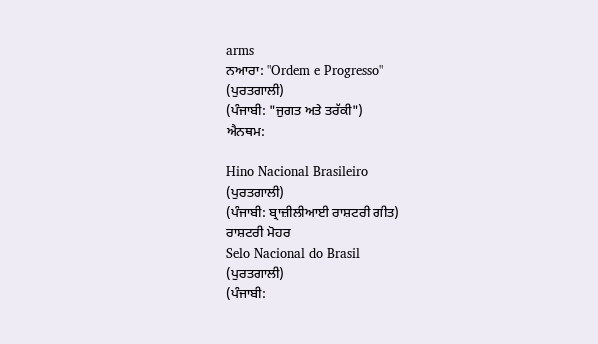arms
ਨਆਰਾ: "Ordem e Progresso"
(ਪੁਰਤਗਾਲੀ)
(ਪੰਜਾਬੀ: "ਜੁਗਤ ਅਤੇ ਤਰੱਕੀ")
ਐਨਥਮ:

Hino Nacional Brasileiro
(ਪੁਰਤਗਾਲੀ)
(ਪੰਜਾਬੀ: ਬ੍ਰਾਜ਼ੀਲੀਆਈ ਰਾਸ਼ਟਰੀ ਗੀਤ)
ਰਾਸ਼ਟਰੀ ਮੋਹਰ
Selo Nacional do Brasil
(ਪੁਰਤਗਾਲੀ)
(ਪੰਜਾਬੀ: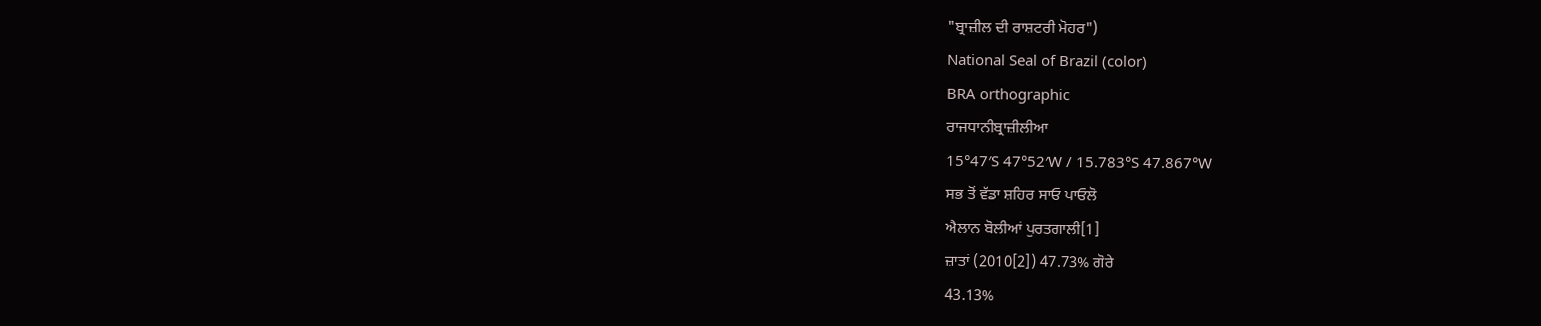"ਬ੍ਰਾਜ਼ੀਲ ਦੀ ਰਾਸ਼ਟਰੀ ਮੋਹਰ")
National Seal of Brazil (color)
BRA orthographic
ਰਾਜਧਾਨੀਬ੍ਰਾਜ਼ੀਲੀਆ
15°47′S 47°52′W / 15.783°S 47.867°W
ਸਭ ਤੋਂ ਵੱਡਾ ਸ਼ਹਿਰ ਸਾਓ ਪਾਓਲੋ
ਐਲਾਨ ਬੋਲੀਆਂ ਪੁਰਤਗਾਲੀ[1]
ਜ਼ਾਤਾਂ (2010[2]) 47.73% ਗੋਰੇ
43.13%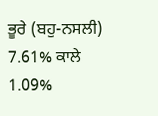ਭੂਰੇ (ਬਹੁ-ਨਸਲੀ)
7.61% ਕਾਲੇ
1.09%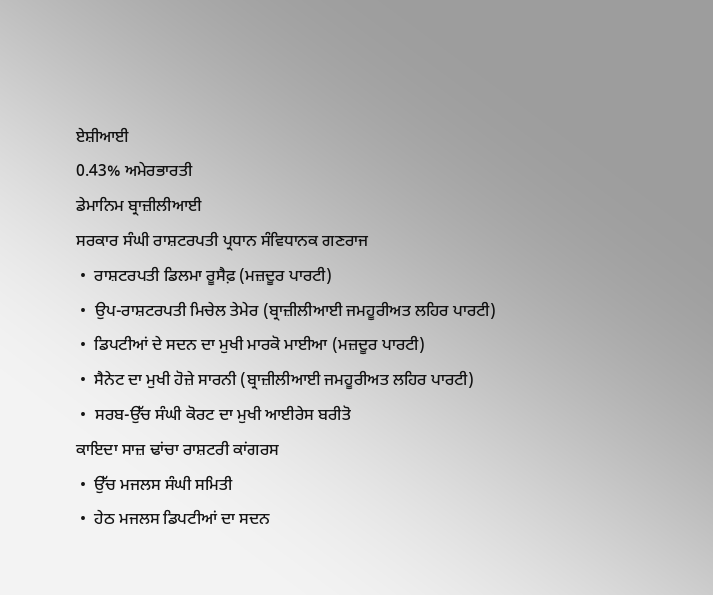ਏਸ਼ੀਆਈ
0.43% ਅਮੇਰਭਾਰਤੀ
ਡੇਮਾਨਿਮ ਬ੍ਰਾਜ਼ੀਲੀਆਈ
ਸਰਕਾਰ ਸੰਘੀ ਰਾਸ਼ਟਰਪਤੀ ਪ੍ਰਧਾਨ ਸੰਵਿਧਾਨਕ ਗਣਰਾਜ
 •  ਰਾਸ਼ਟਰਪਤੀ ਡਿਲਮਾ ਰੂਸੈਫ਼ (ਮਜ਼ਦੂਰ ਪਾਰਟੀ)
 •  ਉਪ-ਰਾਸ਼ਟਰਪਤੀ ਮਿਚੇਲ ਤੇਮੇਰ (ਬ੍ਰਾਜ਼ੀਲੀਆਈ ਜਮਹੂਰੀਅਤ ਲਹਿਰ ਪਾਰਟੀ)
 •  ਡਿਪਟੀਆਂ ਦੇ ਸਦਨ ਦਾ ਮੁਖੀ ਮਾਰਕੋ ਮਾਈਆ (ਮਜ਼ਦੂਰ ਪਾਰਟੀ)
 •  ਸੈਨੇਟ ਦਾ ਮੁਖੀ ਹੋਜ਼ੇ ਸਾਰਨੀ (ਬ੍ਰਾਜ਼ੀਲੀਆਈ ਜਮਹੂਰੀਅਤ ਲਹਿਰ ਪਾਰਟੀ)
 •  ਸਰਬ-ਉੱਚ ਸੰਘੀ ਕੋਰਟ ਦਾ ਮੁਖੀ ਆਈਰੇਸ ਬਰੀਤੋ
ਕਾਇਦਾ ਸਾਜ਼ ਢਾਂਚਾ ਰਾਸ਼ਟਰੀ ਕਾਂਗਰਸ
 •  ਉੱਚ ਮਜਲਸ ਸੰਘੀ ਸਮਿਤੀ
 •  ਹੇਠ ਮਜਲਸ ਡਿਪਟੀਆਂ ਦਾ ਸਦਨ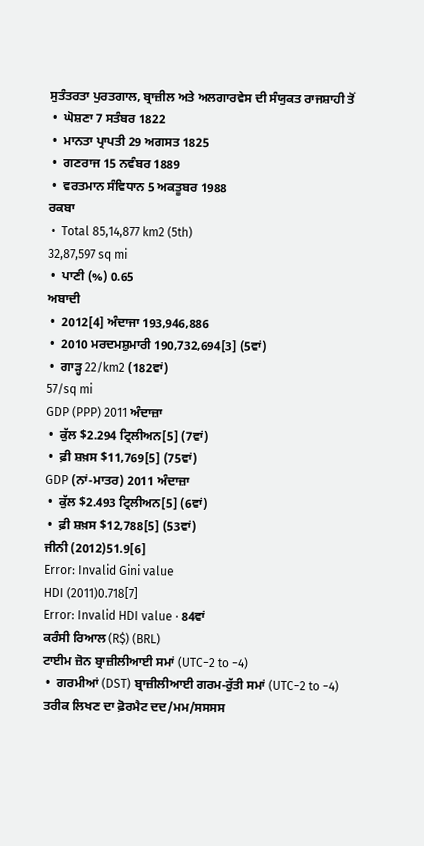ਸੁਤੰਤਰਤਾ ਪੁਰਤਗਾਲ, ਬ੍ਰਾਜ਼ੀਲ ਅਤੇ ਅਲਗਾਰਵੇਸ ਦੀ ਸੰਯੁਕਤ ਰਾਜਸ਼ਾਹੀ ਤੋਂ
 •  ਘੋਸ਼ਣਾ 7 ਸਤੰਬਰ 1822
 •  ਮਾਨਤਾ ਪ੍ਰਾਪਤੀ 29 ਅਗਸਤ 1825
 •  ਗਣਰਾਜ 15 ਨਵੰਬਰ 1889
 •  ਵਰਤਮਾਨ ਸੰਵਿਧਾਨ 5 ਅਕਤੂਬਰ 1988
ਰਕਬਾ
 •  Total 85,14,877 km2 (5th)
32,87,597 sq mi
 •  ਪਾਣੀ (%) 0.65
ਅਬਾਦੀ
 •  2012[4] ਅੰਦਾਜਾ 193,946,886
 •  2010 ਮਰਦਮਸ਼ੁਮਾਰੀ 190,732,694[3] (5ਵਾਂ)
 •  ਗਾੜ੍ਹ 22/km2 (182ਵਾਂ)
57/sq mi
GDP (PPP) 2011 ਅੰਦਾਜ਼ਾ
 •  ਕੁੱਲ $2.294 ਟ੍ਰਿਲੀਅਨ[5] (7ਵਾਂ)
 •  ਫ਼ੀ ਸ਼ਖ਼ਸ $11,769[5] (75ਵਾਂ)
GDP (ਨਾਂ-ਮਾਤਰ) 2011 ਅੰਦਾਜ਼ਾ
 •  ਕੁੱਲ $2.493 ਟ੍ਰਿਲੀਅਨ[5] (6ਵਾਂ)
 •  ਫ਼ੀ ਸ਼ਖ਼ਸ $12,788[5] (53ਵਾਂ)
ਜੀਨੀ (2012)51.9[6]
Error: Invalid Gini value
HDI (2011)0.718[7]
Error: Invalid HDI value · 84ਵਾਂ
ਕਰੰਸੀ ਰਿਆਲ (R$) (BRL)
ਟਾਈਮ ਜ਼ੋਨ ਬ੍ਰਾਜ਼ੀਲੀਆਈ ਸਮਾਂ (UTC−2 to −4)
 •  ਗਰਮੀਆਂ (DST) ਬ੍ਰਾਜ਼ੀਲੀਆਈ ਗਰਮ-ਰੁੱਤੀ ਸਮਾਂ (UTC−2 to −4)
ਤਰੀਕ ਲਿਖਣ ਦਾ ਫ਼ੋਰਮੈਟ ਦਦ/ਮਮ/ਸਸਸਸ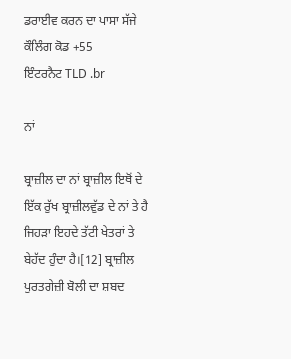ਡਰਾਈਵ ਕਰਨ ਦਾ ਪਾਸਾ ਸੱਜੇ
ਕੌਲਿੰਗ ਕੋਡ +55
ਇੰਟਰਨੈਟ TLD .br

ਨਾਂ

ਬ੍ਰਾਜ਼ੀਲ ਦਾ ਨਾਂ ਬ੍ਰਾਜ਼ੀਲ ਇਥੋਂ ਦੇ ਇੱਕ ਰੁੱਖ ਬ੍ਰਾਜ਼ੀਲਵੁੱਡ ਦੇ ਨਾਂ ਤੇ ਹੈ ਜਿਹੜਾ ਇਹਦੇ ਤੱਟੀ ਖੇਤਰਾਂ ਤੇ ਬੇਹੱਦ ਹੁੰਦਾ ਹੈ।[12] ਬ੍ਰਾਜ਼ੀਲ ਪੁਰਤਗੇਜ਼ੀ ਬੋਲੀ ਦਾ ਸ਼ਬਦ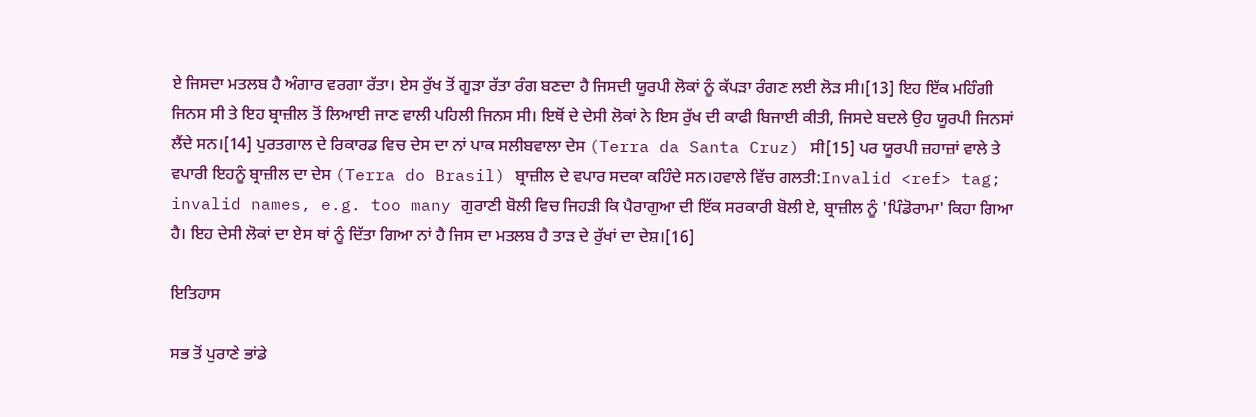ਏ ਜਿਸਦਾ ਮਤਲਬ ਹੈ ਅੰਗਾਰ ਵਰਗਾ ਰੱਤਾ। ਏਸ ਰੁੱਖ ਤੋਂ ਗੂੜਾ ਰੱਤਾ ਰੰਗ ਬਣਦਾ ਹੈ ਜਿਸਦੀ ਯੂਰਪੀ ਲੋਕਾਂ ਨੂੰ ਕੱਪੜਾ ਰੰਗਣ ਲਈ ਲੋੜ ਸੀ।[13] ਇਹ ਇੱਕ ਮਹਿੰਗੀ ਜਿਨਸ ਸੀ ਤੇ ਇਹ ਬ੍ਰਾਜ਼ੀਲ ਤੋਂ ਲਿਆਈ ਜਾਣ ਵਾਲੀ ਪਹਿਲੀ ਜਿਨਸ ਸੀ। ਇਥੋਂ ਦੇ ਦੇਸੀ ਲੋਕਾਂ ਨੇ ਇਸ ਰੁੱਖ ਦੀ ਕਾਫੀ ਬਿਜਾਈ ਕੀਤੀ, ਜਿਸਦੇ ਬਦਲੇ ਉਹ ਯੂਰਪੀ ਜਿਨਸਾਂ ਲੈਂਦੇ ਸਨ।[14] ਪੁਰਤਗਾਲ ਦੇ ਰਿਕਾਰਡ ਵਿਚ ਦੇਸ ਦਾ ਨਾਂ ਪਾਕ ਸਲੀਬਵਾਲਾ ਦੇਸ (Terra da Santa Cruz) ਸੀ[15] ਪਰ ਯੂਰਪੀ ਜ਼ਹਾਜ਼ਾਂ ਵਾਲੇ ਤੇ ਵਪਾਰੀ ਇਹਨੂੰ ਬ੍ਰਾਜ਼ੀਲ ਦਾ ਦੇਸ (Terra do Brasil) ਬ੍ਰਾਜ਼ੀਲ ਦੇ ਵਪਾਰ ਸਦਕਾ ਕਹਿੰਦੇ ਸਨ।ਹਵਾਲੇ ਵਿੱਚ ਗਲਤੀ:Invalid <ref> tag; invalid names, e.g. too many ਗੁਰਾਣੀ ਬੋਲੀ ਵਿਚ ਜਿਹੜੀ ਕਿ ਪੈਰਾਗੁਆ ਦੀ ਇੱਕ ਸਰਕਾਰੀ ਬੋਲੀ ਏ, ਬ੍ਰਾਜ਼ੀਲ ਨੂੰ 'ਪਿੰਡੋਰਾਮਾ' ਕਿਹਾ ਗਿਆ ਹੈ। ਇਹ ਦੇਸੀ ਲੋਕਾਂ ਦਾ ਏਸ ਥਾਂ ਨੂੰ ਦਿੱਤਾ ਗਿਆ ਨਾਂ ਹੈ ਜਿਸ ਦਾ ਮਤਲਬ ਹੈ ਤਾੜ ਦੇ ਰੁੱਖਾਂ ਦਾ ਦੇਸ਼।[16]

ਇਤਿਹਾਸ

ਸਭ ਤੋਂ ਪੁਰਾਣੇ ਭਾਂਡੇ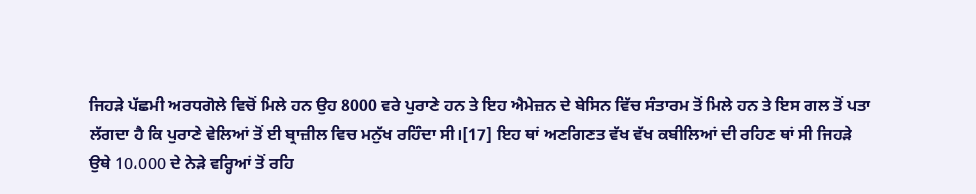ਜਿਹੜੇ ਪੱਛਮੀ ਅਰਧਗੋਲੇ ਵਿਚੋਂ ਮਿਲੇ ਹਨ ਉਹ 8000 ਵਰੇ ਪੁਰਾਣੇ ਹਨ ਤੇ ਇਹ ਐਮੇਜ਼ਨ ਦੇ ਬੇਸਿਨ ਵਿੱਚ ਸੰਤਾਰਮ ਤੋਂ ਮਿਲੇ ਹਨ ਤੇ ਇਸ ਗਲ ਤੋਂ ਪਤਾ ਲੱਗਦਾ ਹੈ ਕਿ ਪੁਰਾਣੇ ਵੇਲਿਆਂ ਤੋਂ ਈ ਬ੍ਰਾਜ਼ੀਲ ਵਿਚ ਮਨੁੱਖ ਰਹਿੰਦਾ ਸੀ।[17] ਇਹ ਥਾਂ ਅਣਗਿਣਤ ਵੱਖ ਵੱਖ ਕਬੀਲਿਆਂ ਦੀ ਰਹਿਣ ਥਾਂ ਸੀ ਜਿਹੜੇ ਉਥੇ 10،000 ਦੇ ਨੇੜੇ ਵਰ੍ਹਿਆਂ ਤੋਂ ਰਹਿ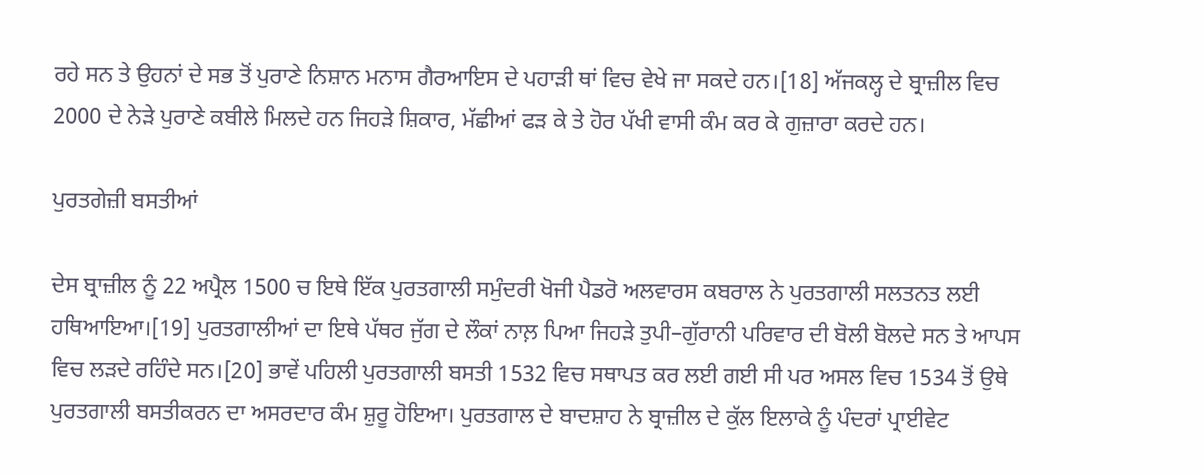ਰਹੇ ਸਨ ਤੇ ਉਹਨਾਂ ਦੇ ਸਭ ਤੋਂ ਪੁਰਾਣੇ ਨਿਸ਼ਾਨ ਮਨਾਸ ਗੈਰਆਇਸ ਦੇ ਪਹਾੜੀ ਥਾਂ ਵਿਚ ਵੇਖੇ ਜਾ ਸਕਦੇ ਹਨ।[18] ਅੱਜਕਲ੍ਹ ਦੇ ਬ੍ਰਾਜ਼ੀਲ ਵਿਚ 2000 ਦੇ ਨੇੜੇ ਪੁਰਾਣੇ ਕਬੀਲੇ ਮਿਲਦੇ ਹਨ ਜਿਹੜੇ ਸ਼ਿਕਾਰ, ਮੱਛੀਆਂ ਫੜ ਕੇ ਤੇ ਹੋਰ ਪੱਖੀ ਵਾਸੀ ਕੰਮ ਕਰ ਕੇ ਗੁਜ਼ਾਰਾ ਕਰਦੇ ਹਨ।

ਪੁਰਤਗੇਜ਼ੀ ਬਸਤੀਆਂ

ਦੇਸ ਬ੍ਰਾਜ਼ੀਲ ਨੂੰ 22 ਅਪ੍ਰੈਲ 1500 ਚ ਇਥੇ ਇੱਕ ਪੁਰਤਗਾਲੀ ਸਮੁੰਦਰੀ ਖੋਜੀ ਪੈਡਰੋ ਅਲਵਾਰਸ ਕਬਰਾਲ ਨੇ ਪੁਰਤਗਾਲੀ ਸਲਤਨਤ ਲਈ ਹਥਿਆਇਆ।[19] ਪੁਰਤਗਾਲੀਆਂ ਦਾ ਇਥੇ ਪੱਥਰ ਜੁੱਗ ਦੇ ਲੌਕਾਂ ਨਾਲ਼ ਪਿਆ ਜਿਹੜੇ ਤੁਪੀ–ਗੁੱਰਾਨੀ ਪਰਿਵਾਰ ਦੀ ਬੋਲੀ ਬੋਲਦੇ ਸਨ ਤੇ ਆਪਸ ਵਿਚ ਲੜਦੇ ਰਹਿੰਦੇ ਸਨ।[20] ਭਾਵੇਂ ਪਹਿਲੀ ਪੁਰਤਗਾਲੀ ਬਸਤੀ 1532 ਵਿਚ ਸਥਾਪਤ ਕਰ ਲਈ ਗਈ ਸੀ ਪਰ ਅਸਲ ਵਿਚ 1534 ਤੋਂ ਉਥੇ ਪੁਰਤਗਾਲੀ ਬਸਤੀਕਰਨ ਦਾ ਅਸਰਦਾਰ ਕੰਮ ਸ਼ੁਰੂ ਹੋਇਆ। ਪੁਰਤਗਾਲ ਦੇ ਬਾਦਸ਼ਾਹ ਨੇ ਬ੍ਰਾਜ਼ੀਲ ਦੇ ਕੁੱਲ ਇਲਾਕੇ ਨੂੰ ਪੰਦਰਾਂ ਪ੍ਰਾਈਵੇਟ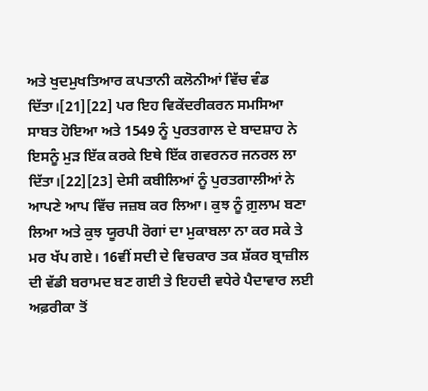ਅਤੇ ਖੁਦਮੁਖਤਿਆਰ ਕਪਤਾਨੀ ਕਲੋਨੀਆਂ ਵਿੱਚ ਵੰਡ ਦਿੱਤਾ।[21][22] ਪਰ ਇਹ ਵਿਕੇਂਦਰੀਕਰਨ ਸਮਸਿਆ ਸਾਬਤ ਹੋਇਆ ਅਤੇ 1549 ਨੂੰ ਪੁਰਤਗਾਲ ਦੇ ਬਾਦਸ਼ਾਹ ਨੇ ਇਸਨੂੰ ਮੁੜ ਇੱਕ ਕਰਕੇ ਇਥੇ ਇੱਕ ਗਵਰਨਰ ਜਨਰਲ ਲਾ ਦਿੱਤਾ।[22][23] ਦੇਸੀ ਕਬੀਲਿਆਂ ਨੂੰ ਪੁਰਤਗਾਲੀਆਂ ਨੇ ਆਪਣੇ ਆਪ ਵਿੱਚ ਜਜ਼ਬ ਕਰ ਲਿਆ। ਕੁਝ ਨੂੰ ਗ਼ੁਲਾਮ ਬਣਾ ਲਿਆ ਅਤੇ ਕੁਝ ਯੂਰਪੀ ਰੋਗਾਂ ਦਾ ਮੁਕਾਬਲਾ ਨਾ ਕਰ ਸਕੇ ਤੇ ਮਰ ਖੱਪ ਗਏ। 16ਵੀਂ ਸਦੀ ਦੇ ਵਿਚਕਾਰ ਤਕ ਸ਼ੱਕਰ ਬ੍ਰਾਜ਼ੀਲ ਦੀ ਵੱਡੀ ਬਰਾਮਦ ਬਣ ਗਈ ਤੇ ਇਹਦੀ ਵਧੇਰੇ ਪੈਦਾਵਾਰ ਲਈ ਅਫ਼ਰੀਕਾ ਤੋਂ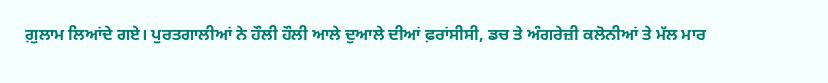ਗ਼ੁਲਾਮ ਲਿਆਂਦੇ ਗਏ। ਪੁਰਤਗਾਲੀਆਂ ਨੇ ਹੌਲੀ ਹੌਲੀ ਆਲੇ ਦੁਆਲੇ ਦੀਆਂ ਫ਼ਰਾਂਸੀਸੀ, ਡਚ ਤੇ ਅੰਗਰੇਜ਼ੀ ਕਲੋਨੀਆਂ ਤੇ ਮੱਲ ਮਾਰ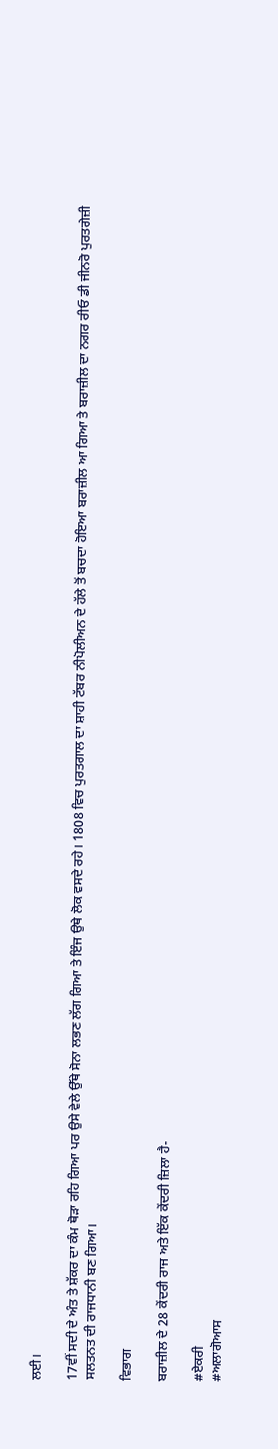ਲਈ।

17ਵੀਂ ਸਦੀ ਦੇ ਅੰਤ ਤੇ ਸ਼ੱਕਰ ਦਾ ਕੰਮ ਥੋੜਾ ਰਹਿ ਗਿਆ ਪਰ ਉਸੇ ਵੇਲੇ ਉੱਥੇ ਸੋਨਾ ਲਭਣ ਲੱਗ ਗਿਆ ਤੇ ਇੰਜ ਉਥੇ ਲੋਕ ਵਸਦੇ ਰਹੇ। 1808 ਵਿਚ ਪੁਰਤਗਾਲ ਦਾ ਸ਼ਾਹੀ ਟੱਬਰ ਨੀਪੋਲੀਅਨ ਦੇ ਹੱਲੇ ਤੋਂ ਬਚਦਾ ਹੋਇਆ ਬਰਾਜ਼ੀਲ ਆ ਗਿਆ ਤੇ ਬਰਾਜ਼ੀਲ ਦਾ ਨਗਰ ਰੀਓ ਡੀ ਜੀਨਰੋ ਪੁਰਤਗੇਜ਼ੀ ਸਲਤਨਤ ਦੀ ਰਾਜਧਾਨੀ ਬਣ ਗਿਆ।

ਵਿਭਾਗ

ਬਰਾਜ਼ੀਲ ਦੇ 28 ਕੇਂਦਰੀ ਰਾਜ ਅਤੇ ਇੱਕ ਕੇਂਦਰੀ ਜ਼ਿਲਾ ਹੈ-

#ਏਕਰੀ
#ਅਲਾਗੋਆਸ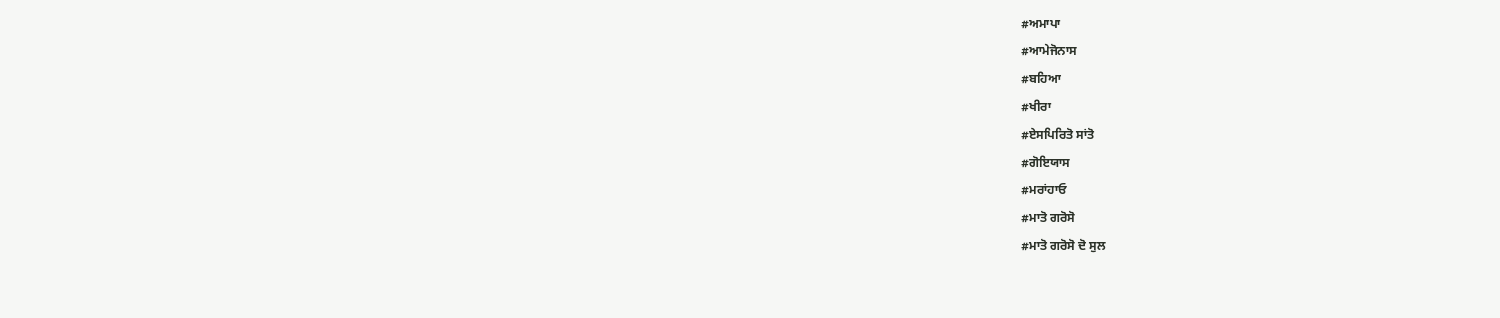#ਅਮਾਪਾ
#ਆਮੇਜੋਨਾਸ
#ਬਹਿਆ
#ਖੀਰਾ
#ਏਸਪਿਰਿਤੋ ਸਾਂਤੋ
#ਗੋਇਯਾਸ
#ਮਰਾਂਹਾਓ
#ਮਾਤੋ ਗਰੋਸੋ
#ਮਾਤੋ ਗਰੋਸੋ ਦੋ ਸੁਲ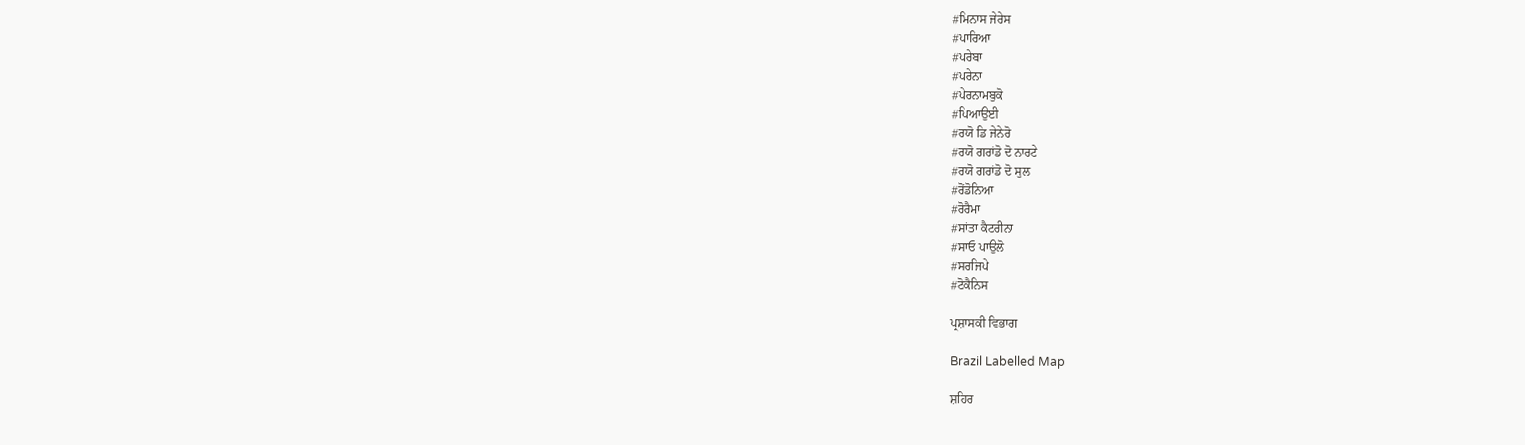#ਮਿਨਾਸ ਜੇਰੇਸ
#ਪਾਰਿਆ
#ਪਰੇਬਾ
#ਪਰੇਨਾ
#ਪੇਰਨਾਮਬੁਕੋ
#ਪਿਆਉਈ
#ਰਯੋ ਡਿ ਜੇਨੇਰੋ
#ਰਯੋ ਗਰਾਂਡੋ ਦੋ ਨਾਰਟੇ
#ਰਯੋ ਗਰਾਂਡੋ ਦੋ ਸੁਲ
#ਰੋਂਡੋਨਿਆ
#ਰੋਰੈਮਾ
#ਸਾਂਤਾ ਕੈਟਰੀਨਾ
#ਸਾਓ ਪਾਉਲੋ
#ਸਰਜਿਪੇ
#ਟੋਕੈਨਿਸ

ਪ੍ਰਸ਼ਾਸਕੀ ਵਿਭਾਗ

Brazil Labelled Map

ਸ਼ਹਿਰ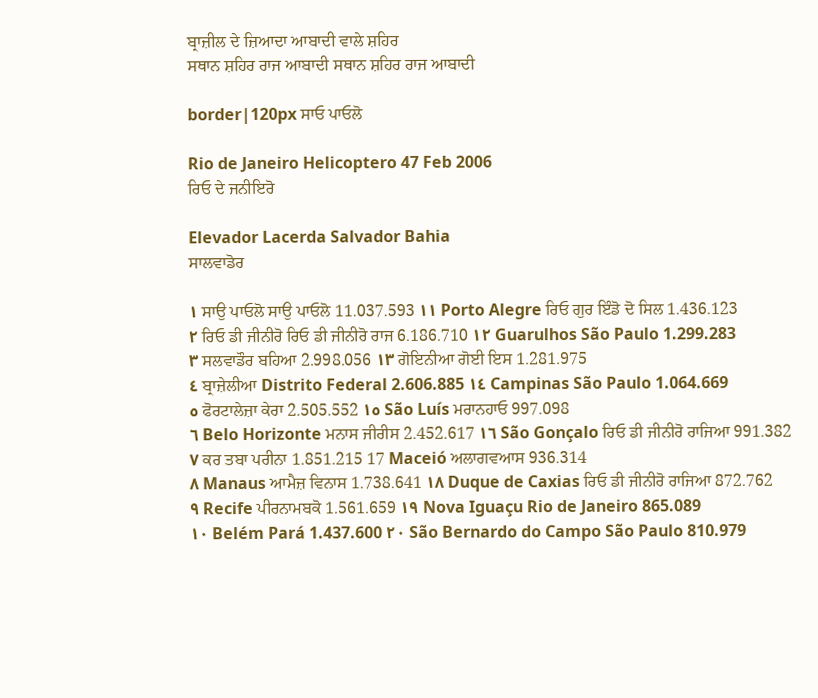ਬ੍ਰਾਜ਼ੀਲ ਦੇ ਜ਼ਿਆਦਾ ਆਬਾਦੀ ਵਾਲੇ ਸ਼ਹਿਰ
ਸਥਾਨ ਸ਼ਹਿਰ ਰਾਜ ਆਬਾਦੀ ਸਥਾਨ ਸ਼ਹਿਰ ਰਾਜ ਆਬਾਦੀ

border|120px ਸਾਓ ਪਾਓਲੋ

Rio de Janeiro Helicoptero 47 Feb 2006
ਰਿਓ ਦੇ ਜਨੀਇਰੋ

Elevador Lacerda Salvador Bahia
ਸਾਲਵਾਡੋਰ

١ ਸਾਉ ਪਾਓਲੋ ਸਾਉ ਪਾਓਲੋ 11.037.593 ١١ Porto Alegre ਰਿਓ ਗੁਰ ਇੰਡੋ ਦੋ ਸਿਲ 1.436.123
٢ ਰਿਓ ਡੀ ਜੀਨੀਰੋ ਰਿਓ ਡੀ ਜੀਨੀਰੋ ਰਾਜ 6.186.710 ١٢ Guarulhos São Paulo 1.299.283
٣ ਸਲਵਾਡੌਰ ਬਹਿਆ 2.998.056 ١٣ ਗੋਇਨੀਆ ਗੋਈ ਇਸ 1.281.975
٤ ਬ੍ਰਾਜ਼ੇਲੀਆ Distrito Federal 2.606.885 ١٤ Campinas São Paulo 1.064.669
٥ ਫੋਰਟਾਲੇਜ਼ਾ ਕੇਰਾ 2.505.552 ١٥ São Luís ਮਰਾਨਹਾਓ 997.098
٦ Belo Horizonte ਮਨਾਸ ਜੀਰੀਸ 2.452.617 ١٦ São Gonçalo ਰਿਓ ਡੀ ਜੀਨੀਰੋ ਰਾਜਿਆ 991.382
٧ ਕਰ ਤਬਾ ਪਰੀਨਾ 1.851.215 17 Maceió ਅਲਾਗਵਆਸ 936.314
٨ Manaus ਆਮੈਜ਼ ਵਿਨਾਸ 1.738.641 ١٨ Duque de Caxias ਰਿਓ ਡੀ ਜੀਨੀਰੋ ਰਾਜਿਆ 872.762
٩ Recife ਪੀਰਨਾਮਬਕੋ 1.561.659 ١٩ Nova Iguaçu Rio de Janeiro 865.089
١٠ Belém Pará 1.437.600 ٢٠ São Bernardo do Campo São Paulo 810.979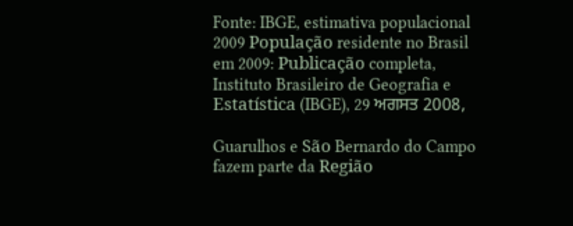Fonte: IBGE, estimativa populacional 2009 População residente no Brasil em 2009: Publicação completa, Instituto Brasileiro de Geografia e Estatística (IBGE), 29 ਅਗਸਤ 2008,

Guarulhos e São Bernardo do Campo fazem parte da Região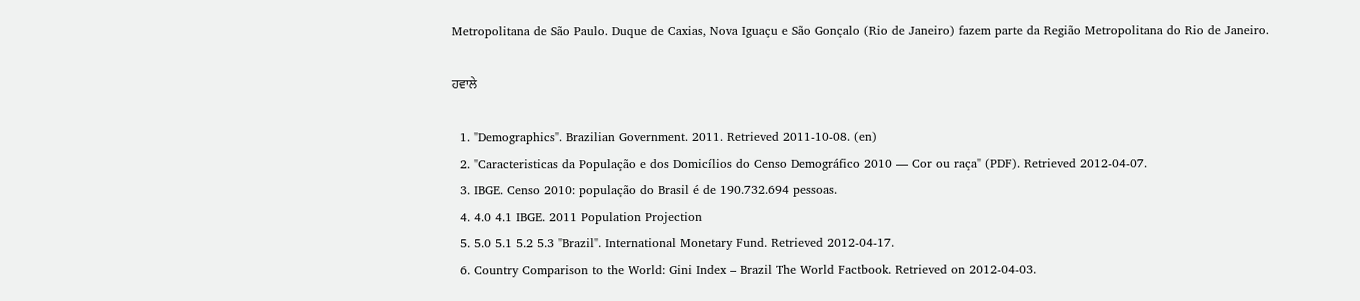Metropolitana de São Paulo. Duque de Caxias, Nova Iguaçu e São Gonçalo (Rio de Janeiro) fazem parte da Região Metropolitana do Rio de Janeiro.

ਹਵਾਲੇ

  1. "Demographics". Brazilian Government. 2011. Retrieved 2011-10-08. (en)
  2. "Caracteristicas da População e dos Domicílios do Censo Demográfico 2010 — Cor ou raça" (PDF). Retrieved 2012-04-07.
  3. IBGE. Censo 2010: população do Brasil é de 190.732.694 pessoas.
  4. 4.0 4.1 IBGE. 2011 Population Projection
  5. 5.0 5.1 5.2 5.3 "Brazil". International Monetary Fund. Retrieved 2012-04-17.
  6. Country Comparison to the World: Gini Index – Brazil The World Factbook. Retrieved on 2012-04-03.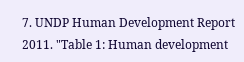7. UNDP Human Development Report 2011. "Table 1: Human development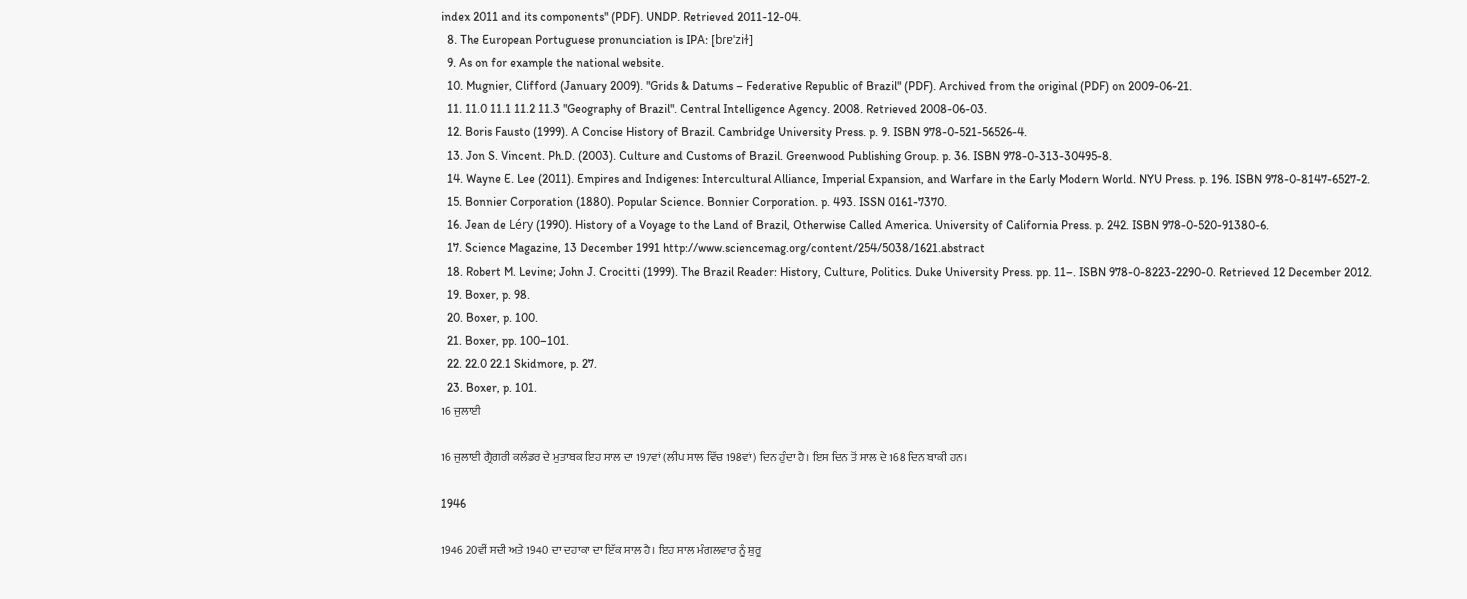index 2011 and its components" (PDF). UNDP. Retrieved 2011-12-04.
  8. The European Portuguese pronunciation is IPA: [bɾɐˈziɫ]
  9. As on for example the national website.
  10. Mugnier, Clifford (January 2009). "Grids & Datums – Federative Republic of Brazil" (PDF). Archived from the original (PDF) on 2009-06-21.
  11. 11.0 11.1 11.2 11.3 "Geography of Brazil". Central Intelligence Agency. 2008. Retrieved 2008-06-03.
  12. Boris Fausto (1999). A Concise History of Brazil. Cambridge University Press. p. 9. ISBN 978-0-521-56526-4.
  13. Jon S. Vincent. Ph.D. (2003). Culture and Customs of Brazil. Greenwood Publishing Group. p. 36. ISBN 978-0-313-30495-8.
  14. Wayne E. Lee (2011). Empires and Indigenes: Intercultural Alliance, Imperial Expansion, and Warfare in the Early Modern World. NYU Press. p. 196. ISBN 978-0-8147-6527-2.
  15. Bonnier Corporation (1880). Popular Science. Bonnier Corporation. p. 493. ISSN 0161-7370.
  16. Jean de Léry (1990). History of a Voyage to the Land of Brazil, Otherwise Called America. University of California Press. p. 242. ISBN 978-0-520-91380-6.
  17. Science Magazine, 13 December 1991 http://www.sciencemag.org/content/254/5038/1621.abstract
  18. Robert M. Levine; John J. Crocitti (1999). The Brazil Reader: History, Culture, Politics. Duke University Press. pp. 11–. ISBN 978-0-8223-2290-0. Retrieved 12 December 2012.
  19. Boxer, p. 98.
  20. Boxer, p. 100.
  21. Boxer, pp. 100–101.
  22. 22.0 22.1 Skidmore, p. 27.
  23. Boxer, p. 101.
16 ਜੁਲਾਈ

16 ਜੁਲਾਈ ਗ੍ਰੈਗਰੀ ਕਲੰਡਰ ਦੇ ਮੁਤਾਬਕ ਇਹ ਸਾਲ ਦਾ 197ਵਾਂ (ਲੀਪ ਸਾਲ ਵਿੱਚ 198ਵਾਂ) ਦਿਨ ਹੁੰਦਾ ਹੈ। ਇਸ ਦਿਨ ਤੋਂ ਸਾਲ ਦੇ 168 ਦਿਨ ਬਾਕੀ ਹਨ।

1946

1946 20ਵੀਂ ਸਦੀ ਅਤੇ 1940 ਦਾ ਦਹਾਕਾ ਦਾ ਇੱਕ ਸਾਲ ਹੈ। ਇਹ ਸਾਲ ਮੰਗਲਵਾਰ ਨੂੰ ਸ਼ੁਰੂ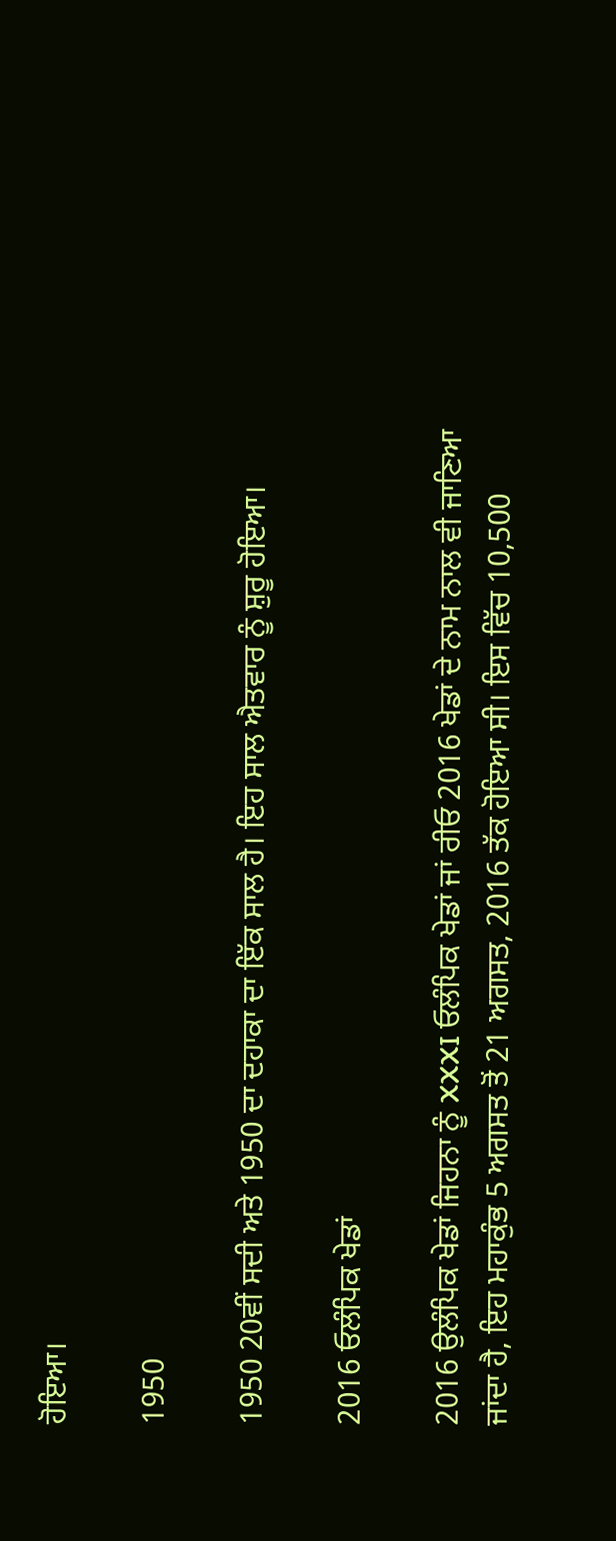ਹੋਇਆ।

1950

1950 20ਵੀਂ ਸਦੀ ਅਤੇ 1950 ਦਾ ਦਹਾਕਾ ਦਾ ਇੱਕ ਸਾਲ ਹੈ। ਇਹ ਸਾਲ ਐਤਵਾਰ ਨੂੰ ਸ਼ੁਰੂ ਹੋਇਆ।

2016 ਓਲੰਪਿਕ ਖੇਡਾਂ

2016 ਉਲੰਪਿਕ ਖੇਡਾਂ ਜਿਹਨਾ ਨੂੰ XXXI ਓਲੰਪਿਕ ਖੇਡਾਂ ਜਾਂ ਰੀਓ 2016 ਖੇਡਾਂ ਦੇ ਨਾਮ ਨਾਲ ਵੀ ਜਾਣਿਆ ਜਾਂਦਾ ਹੈ, ਇਹ ਮਹਾਕੁੰਭ 5 ਅਗਸਤ ਤੋਂ 21 ਅਗਸਤ, 2016 ਤੱਕ ਹੋਇਆ ਸੀ। ਇਸ ਵਿੱਚ 10,500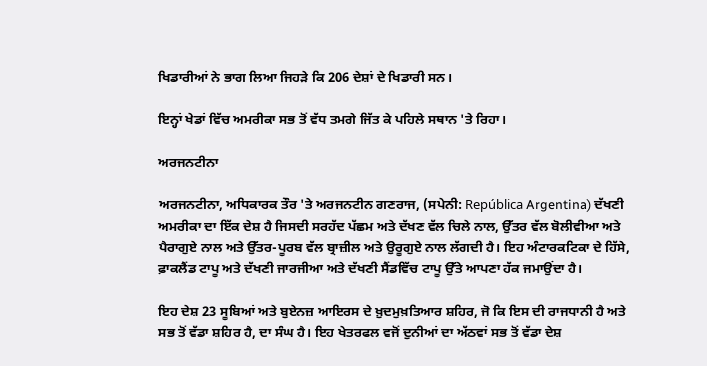ਖਿਡਾਰੀਆਂ ਨੇ ਭਾਗ ਲਿਆ ਜਿਹੜੇ ਕਿ 206 ਦੇਸ਼ਾਂ ਦੇ ਖਿਡਾਰੀ ਸਨ।

ਇਨ੍ਹਾਂ ਖੇਡਾਂ ਵਿੱਚ ਅਮਰੀਕਾ ਸਭ ਤੋਂ ਵੱਧ ਤਮਗੇ ਜਿੱਤ ਕੇ ਪਹਿਲੇ ਸਥਾਨ 'ਤੇ ਰਿਹਾ।

ਅਰਜਨਟੀਨਾ

ਅਰਜਨਟੀਨਾ, ਅਧਿਕਾਰਕ ਤੌਰ 'ਤੇ ਅਰਜਨਟੀਨ ਗਣਰਾਜ, (ਸਪੇਨੀ: República Argentina) ਦੱਖਣੀ ਅਮਰੀਕਾ ਦਾ ਇੱਕ ਦੇਸ਼ ਹੈ ਜਿਸਦੀ ਸਰਹੱਦ ਪੱਛਮ ਅਤੇ ਦੱਖਣ ਵੱਲ ਚਿਲੇ ਨਾਲ, ਉੱਤਰ ਵੱਲ ਬੋਲੀਵੀਆ ਅਤੇ ਪੈਰਾਗੁਏ ਨਾਲ ਅਤੇ ਉੱਤਰ-ਪੂਰਬ ਵੱਲ ਬ੍ਰਾਜ਼ੀਲ ਅਤੇ ਉਰੂਗੁਏ ਨਾਲ ਲੱਗਦੀ ਹੈ। ਇਹ ਅੰਟਾਰਕਟਿਕਾ ਦੇ ਹਿੱਸੇ, ਫ਼ਾਕਲੈਂਡ ਟਾਪੂ ਅਤੇ ਦੱਖਣੀ ਜਾਰਜੀਆ ਅਤੇ ਦੱਖਣੀ ਸੈਂਡਵਿੱਚ ਟਾਪੂ ਉੱਤੇ ਆਪਣਾ ਹੱਕ ਜਮਾਉਂਦਾ ਹੈ।

ਇਹ ਦੇਸ਼ 23 ਸੂਬਿਆਂ ਅਤੇ ਬੁਏਨਜ਼ ਆਇਰਸ ਦੇ ਖ਼ੁਦਮੁਖ਼ਤਿਆਰ ਸ਼ਹਿਰ, ਜੋ ਕਿ ਇਸ ਦੀ ਰਾਜਧਾਨੀ ਹੈ ਅਤੇ ਸਭ ਤੋਂ ਵੱਡਾ ਸ਼ਹਿਰ ਹੈ, ਦਾ ਸੰਘ ਹੈ। ਇਹ ਖੇਤਰਫਲ ਵਜੋਂ ਦੁਨੀਆਂ ਦਾ ਅੱਠਵਾਂ ਸਭ ਤੋਂ ਵੱਡਾ ਦੇਸ਼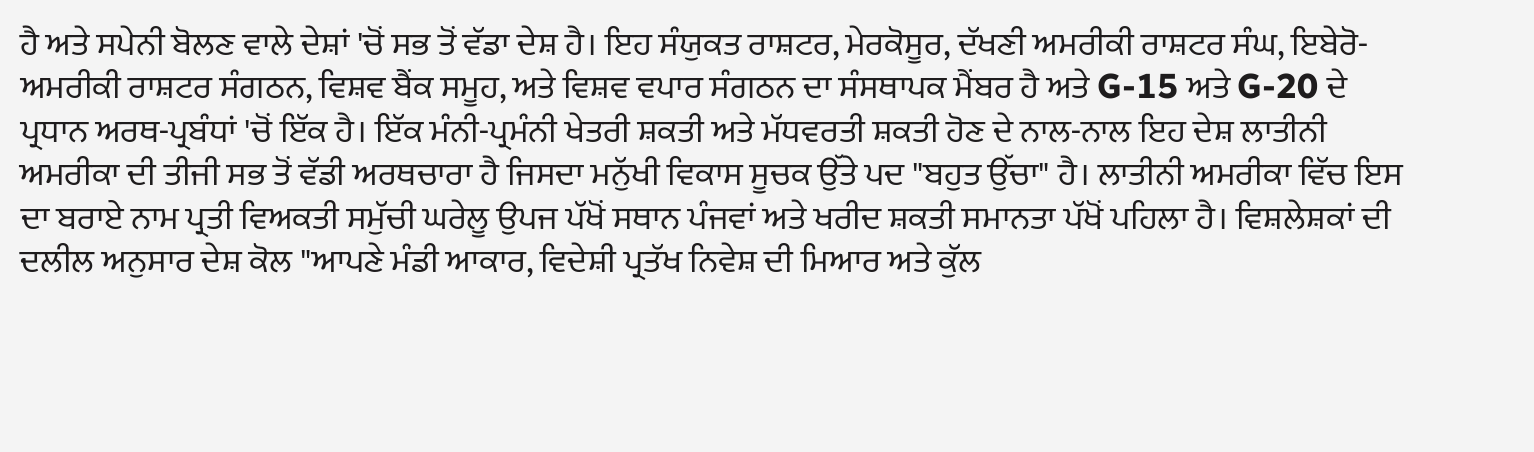ਹੈ ਅਤੇ ਸਪੇਨੀ ਬੋਲਣ ਵਾਲੇ ਦੇਸ਼ਾਂ 'ਚੋਂ ਸਭ ਤੋਂ ਵੱਡਾ ਦੇਸ਼ ਹੈ। ਇਹ ਸੰਯੁਕਤ ਰਾਸ਼ਟਰ, ਮੇਰਕੋਸੂਰ, ਦੱਖਣੀ ਅਮਰੀਕੀ ਰਾਸ਼ਟਰ ਸੰਘ, ਇਬੇਰੋ-ਅਮਰੀਕੀ ਰਾਸ਼ਟਰ ਸੰਗਠਨ, ਵਿਸ਼ਵ ਬੈਂਕ ਸਮੂਹ, ਅਤੇ ਵਿਸ਼ਵ ਵਪਾਰ ਸੰਗਠਨ ਦਾ ਸੰਸਥਾਪਕ ਮੈਂਬਰ ਹੈ ਅਤੇ G-15 ਅਤੇ G-20 ਦੇ ਪ੍ਰਧਾਨ ਅਰਥ-ਪ੍ਰਬੰਧਾਂ 'ਚੋਂ ਇੱਕ ਹੈ। ਇੱਕ ਮੰਨੀ-ਪ੍ਰਮੰਨੀ ਖੇਤਰੀ ਸ਼ਕਤੀ ਅਤੇ ਮੱਧਵਰਤੀ ਸ਼ਕਤੀ ਹੋਣ ਦੇ ਨਾਲ-ਨਾਲ ਇਹ ਦੇਸ਼ ਲਾਤੀਨੀ ਅਮਰੀਕਾ ਦੀ ਤੀਜੀ ਸਭ ਤੋਂ ਵੱਡੀ ਅਰਥਚਾਰਾ ਹੈ ਜਿਸਦਾ ਮਨੁੱਖੀ ਵਿਕਾਸ ਸੂਚਕ ਉੱਤੇ ਪਦ "ਬਹੁਤ ਉੱਚਾ" ਹੈ। ਲਾਤੀਨੀ ਅਮਰੀਕਾ ਵਿੱਚ ਇਸ ਦਾ ਬਰਾਏ ਨਾਮ ਪ੍ਰਤੀ ਵਿਅਕਤੀ ਸਮੁੱਚੀ ਘਰੇਲੂ ਉਪਜ ਪੱਖੋਂ ਸਥਾਨ ਪੰਜਵਾਂ ਅਤੇ ਖਰੀਦ ਸ਼ਕਤੀ ਸਮਾਨਤਾ ਪੱਖੋਂ ਪਹਿਲਾ ਹੈ। ਵਿਸ਼ਲੇਸ਼ਕਾਂ ਦੀ ਦਲੀਲ ਅਨੁਸਾਰ ਦੇਸ਼ ਕੋਲ "ਆਪਣੇ ਮੰਡੀ ਆਕਾਰ, ਵਿਦੇਸ਼ੀ ਪ੍ਰਤੱਖ ਨਿਵੇਸ਼ ਦੀ ਮਿਆਰ ਅਤੇ ਕੁੱਲ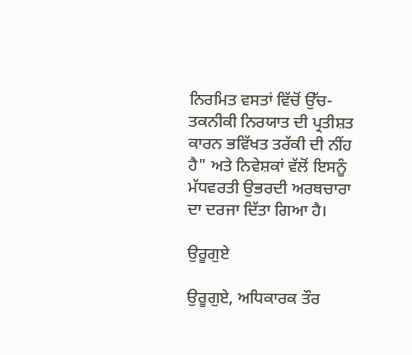ਨਿਰਮਿਤ ਵਸਤਾਂ ਵਿੱਚੋਂ ਉੱਚ-ਤਕਨੀਕੀ ਨਿਰਯਾਤ ਦੀ ਪ੍ਰਤੀਸ਼ਤ ਕਾਰਨ ਭਵਿੱਖਤ ਤਰੱਕੀ ਦੀ ਨੀਂਹ ਹੈ" ਅਤੇ ਨਿਵੇਸ਼ਕਾਂ ਵੱਲੋਂ ਇਸਨੂੰ ਮੱਧਵਰਤੀ ਉਭਰਦੀ ਅਰਥਚਾਰਾ ਦਾ ਦਰਜਾ ਦਿੱਤਾ ਗਿਆ ਹੈ।

ਉਰੂਗੁਏ

ਉਰੂਗੁਏ, ਅਧਿਕਾਰਕ ਤੌਰ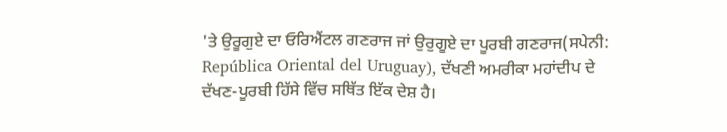'ਤੇ ਉਰੂਗੁਏ ਦਾ ਓਰਿਐਂਟਲ ਗਣਰਾਜ ਜਾਂ ਉਰੁਗੂਏ ਦਾ ਪੂਰਬੀ ਗਣਰਾਜ(ਸਪੇਨੀ: República Oriental del Uruguay), ਦੱਖਣੀ ਅਮਰੀਕਾ ਮਹਾਂਦੀਪ ਦੇ ਦੱਖਣ-ਪੂਰਬੀ ਹਿੱਸੇ ਵਿੱਚ ਸਥਿੱਤ ਇੱਕ ਦੇਸ਼ ਹੈ।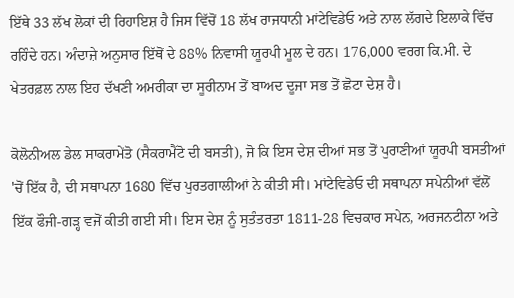ਇੱਥੇ 33 ਲੱਖ ਲੋਕਾਂ ਦੀ ਰਿਹਾਇਸ਼ ਹੈ ਜਿਸ ਵਿੱਚੋਂ 18 ਲੱਖ ਰਾਜਧਾਨੀ ਮਾਂਟੇਵਿਡੇਓ ਅਤੇ ਨਾਲ ਲੱਗਦੇ ਇਲਾਕੇ ਵਿੱਚ ਰਹਿੰਦੇ ਹਨ। ਅੰਦਾਜ਼ੇ ਅਨੁਸਾਰ ਇੱਥੋਂ ਦੇ 88% ਨਿਵਾਸੀ ਯੂਰਪੀ ਮੂਲ ਦੇ ਹਨ। 176,000 ਵਰਗ ਕਿ.ਮੀ. ਦੇ ਖੇਤਰਫ਼ਲ ਨਾਲ ਇਹ ਦੱਖਣੀ ਅਮਰੀਕਾ ਦਾ ਸੂਰੀਨਾਮ ਤੋਂ ਬਾਅਦ ਦੂਜਾ ਸਭ ਤੋਂ ਛੋਟਾ ਦੇਸ਼ ਹੈ।

ਕੋਲੋਨੀਅਲ ਡੇਲ ਸਾਕਰਾਮੇਂਤੋ (ਸੈਕਰਾਮੈਂਟੋ ਦੀ ਬਸਤੀ), ਜੋ ਕਿ ਇਸ ਦੇਸ਼ ਦੀਆਂ ਸਭ ਤੋਂ ਪੁਰਾਣੀਆਂ ਯੂਰਪੀ ਬਸਤੀਆਂ 'ਚੋਂ ਇੱਕ ਹੈ, ਦੀ ਸਥਾਪਨਾ 1680 ਵਿੱਚ ਪੁਰਤਗਾਲੀਆਂ ਨੇ ਕੀਤੀ ਸੀ। ਮਾਂਟੇਵਿਡੇਓ ਦੀ ਸਥਾਪਨਾ ਸਪੇਨੀਆਂ ਵੱਲੋਂ ਇੱਕ ਫੌਜੀ-ਗੜ੍ਹ ਵਜੋਂ ਕੀਤੀ ਗਈ ਸੀ। ਇਸ ਦੇਸ਼ ਨੂੰ ਸੁਤੰਤਰਤਾ 1811-28 ਵਿਚਕਾਰ ਸਪੇਨ, ਅਰਜਨਟੀਨਾ ਅਤੇ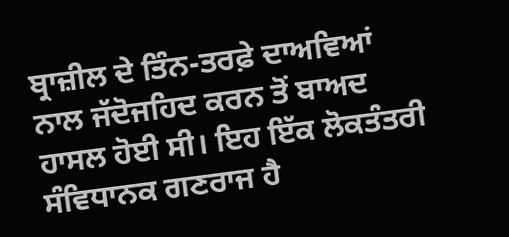ਬ੍ਰਾਜ਼ੀਲ ਦੇ ਤਿੰਨ-ਤਰਫ਼ੇ ਦਾਅਵਿਆਂ ਨਾਲ ਜੱਦੋਜਹਿਦ ਕਰਨ ਤੋਂ ਬਾਅਦ ਹਾਸਲ ਹੋਈ ਸੀ। ਇਹ ਇੱਕ ਲੋਕਤੰਤਰੀ ਸੰਵਿਧਾਨਕ ਗਣਰਾਜ ਹੈ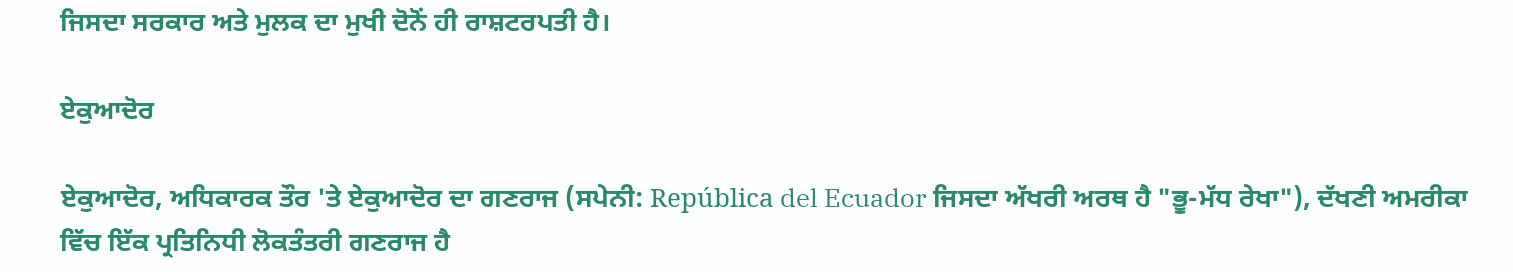ਜਿਸਦਾ ਸਰਕਾਰ ਅਤੇ ਮੁਲਕ ਦਾ ਮੁਖੀ ਦੋਨੋਂ ਹੀ ਰਾਸ਼ਟਰਪਤੀ ਹੈ।

ਏਕੁਆਦੋਰ

ਏਕੁਆਦੋਰ, ਅਧਿਕਾਰਕ ਤੌਰ 'ਤੇ ਏਕੁਆਦੋਰ ਦਾ ਗਣਰਾਜ (ਸਪੇਨੀ: República del Ecuador ਜਿਸਦਾ ਅੱਖਰੀ ਅਰਥ ਹੈ "ਭੂ-ਮੱਧ ਰੇਖਾ"), ਦੱਖਣੀ ਅਮਰੀਕਾ ਵਿੱਚ ਇੱਕ ਪ੍ਰਤਿਨਿਧੀ ਲੋਕਤੰਤਰੀ ਗਣਰਾਜ ਹੈ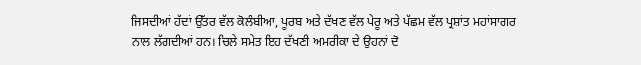ਜਿਸਦੀਆਂ ਹੱਦਾਂ ਉੱਤਰ ਵੱਲ ਕੋਲੰਬੀਆ, ਪੂਰਬ ਅਤੇ ਦੱਖਣ ਵੱਲ ਪੇਰੂ ਅਤੇ ਪੱਛਮ ਵੱਲ ਪ੍ਰਸ਼ਾਂਤ ਮਹਾਂਸਾਗਰ ਨਾਲ ਲੱਗਦੀਆਂ ਹਨ। ਚਿਲੇ ਸਮੇਤ ਇਹ ਦੱਖਣੀ ਅਮਰੀਕਾ ਦੇ ਉਹਨਾਂ ਦੋ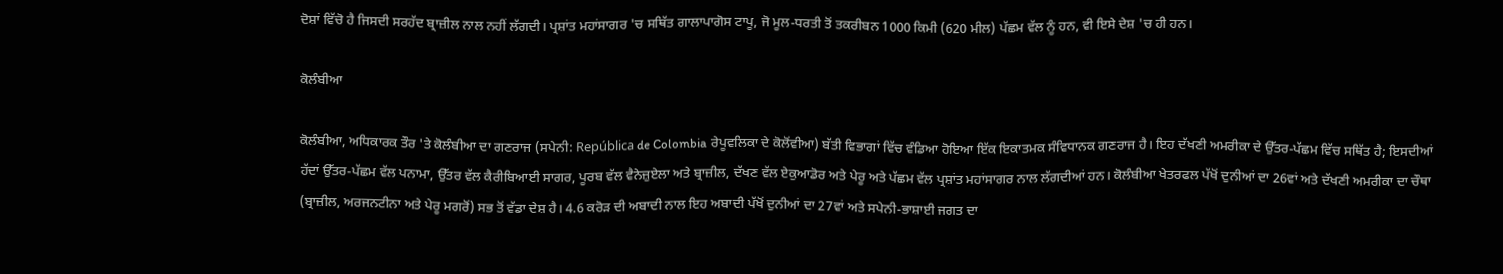ਦੋਸ਼ਾਂ ਵਿੱਚੋ ਹੈ ਜਿਸਦੀ ਸਰਹੱਦ ਬ੍ਰਾਜ਼ੀਲ ਨਾਲ ਨਹੀਂ ਲੱਗਦੀ। ਪ੍ਰਸ਼ਾਂਤ ਮਹਾਂਸਾਗਰ 'ਚ ਸਥਿੱਤ ਗਾਲਾਪਾਗੋਸ ਟਾਪੂ, ਜੋ ਮੂਲ-ਧਰਤੀ ਤੋਂ ਤਕਰੀਬਨ 1000 ਕਿਮੀ (620 ਮੀਲ) ਪੱਛਮ ਵੱਲ ਨੂੰ ਹਨ, ਵੀ ਇਸੇ ਦੇਸ਼ 'ਚ ਹੀ ਹਨ।

ਕੋਲੰਬੀਆ

ਕੋਲੰਬੀਆ, ਅਧਿਕਾਰਕ ਤੌਰ 'ਤੇ ਕੋਲੰਬੀਆ ਦਾ ਗਣਰਾਜ (ਸਪੇਨੀ: República de Colombia ਰੇਪੂਵਲਿਕਾ ਦੇ ਕੋਲੋਂਵੀਆ) ਬੱਤੀ ਵਿਭਾਗਾਂ ਵਿੱਚ ਵੰਡਿਆ ਹੋਇਆ ਇੱਕ ਇਕਾਤਮਕ ਸੰਵਿਧਾਨਕ ਗਣਰਾਜ ਹੈ। ਇਹ ਦੱਖਣੀ ਅਮਰੀਕਾ ਦੇ ਉੱਤਰ-ਪੱਛਮ ਵਿੱਚ ਸਥਿੱਤ ਹੈ; ਇਸਦੀਆਂ ਹੱਦਾਂ ਉੱਤਰ-ਪੱਛਮ ਵੱਲ ਪਨਾਮਾ, ਉੱਤਰ ਵੱਲ ਕੈਰੀਬਿਆਈ ਸਾਗਰ, ਪੂਰਬ ਵੱਲ ਵੈਨੇਜ਼ੁਏਲਾ ਅਤੇ ਬ੍ਰਾਜ਼ੀਲ, ਦੱਖਣ ਵੱਲ ਏਕੁਆਡੋਰ ਅਤੇ ਪੇਰੂ ਅਤੇ ਪੱਛਮ ਵੱਲ ਪ੍ਰਸ਼ਾਂਤ ਮਹਾਂਸਾਗਰ ਨਾਲ ਲੱਗਦੀਆਂ ਹਨ। ਕੋਲੰਬੀਆ ਖੇਤਰਫਲ ਪੱਖੋਂ ਦੁਨੀਆਂ ਦਾ 26ਵਾਂ ਅਤੇ ਦੱਖਣੀ ਅਮਰੀਕਾ ਦਾ ਚੌਥਾ (ਬ੍ਰਾਜ਼ੀਲ, ਅਰਜਨਟੀਨਾ ਅਤੇ ਪੇਰੂ ਮਗਰੋਂ) ਸਭ ਤੋਂ ਵੱਡਾ ਦੇਸ਼ ਹੈ। 4.6 ਕਰੋੜ ਦੀ ਅਬਾਦੀ ਨਾਲ ਇਹ ਅਬਾਦੀ ਪੱਖੋਂ ਦੁਨੀਆਂ ਦਾ 27ਵਾਂ ਅਤੇ ਸਪੇਨੀ-ਭਾਸ਼ਾਈ ਜਗਤ ਦਾ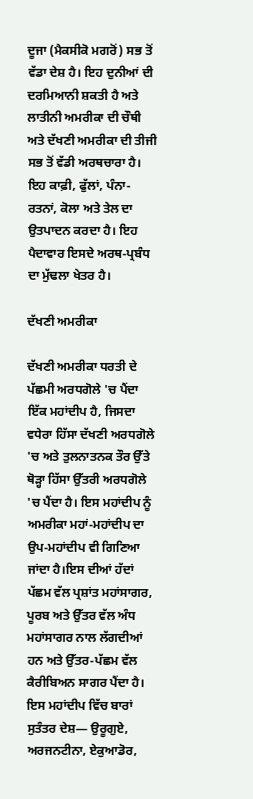ਦੂਜਾ (ਮੈਕਸੀਕੋ ਮਗਰੋਂ) ਸਭ ਤੋਂ ਵੱਡਾ ਦੇਸ਼ ਹੈ। ਇਹ ਦੁਨੀਆਂ ਦੀ ਦਰਮਿਆਨੀ ਸ਼ਕਤੀ ਹੈ ਅਤੇ ਲਾਤੀਨੀ ਅਮਰੀਕਾ ਦੀ ਚੌਥੀ ਅਤੇ ਦੱਖਣੀ ਅਮਰੀਕਾ ਦੀ ਤੀਜੀ ਸਭ ਤੋਂ ਵੱਡੀ ਅਰਥਚਾਰਾ ਹੈ। ਇਹ ਕਾਫ਼ੀ, ਫੁੱਲਾਂ, ਪੰਨਾ-ਰਤਨਾਂ, ਕੋਲਾ ਅਤੇ ਤੇਲ ਦਾ ਉਤਪਾਦਨ ਕਰਦਾ ਹੈ। ਇਹ ਪੈਦਾਵਾਰ ਇਸਦੇ ਅਰਥ-ਪ੍ਰਬੰਧ ਦਾ ਮੁੱਢਲਾ ਖੇਤਰ ਹੈ।

ਦੱਖਣੀ ਅਮਰੀਕਾ

ਦੱਖਣੀ ਅਮਰੀਕਾ ਧਰਤੀ ਦੇ ਪੱਛਮੀ ਅਰਧਗੋਲੇ 'ਚ ਪੈਂਦਾ ਇੱਕ ਮਹਾਂਦੀਪ ਹੈ, ਜਿਸਦਾ ਵਧੇਰਾ ਹਿੱਸਾ ਦੱਖਣੀ ਅਰਧਗੋਲੇ 'ਚ ਅਤੇ ਤੁਲਨਾਤਨਕ ਤੌਰ ਉੱਤੇ ਥੋੜ੍ਹਾ ਹਿੱਸਾ ਉੱਤਰੀ ਅਰਧਗੋਲੇ 'ਚ ਪੈਂਦਾ ਹੈ। ਇਸ ਮਹਾਂਦੀਪ ਨੂੰ ਅਮਰੀਕਾ ਮਹਾਂ-ਮਹਾਂਦੀਪ ਦਾ ਉਪ-ਮਹਾਂਦੀਪ ਵੀ ਗਿਣਿਆ ਜਾਂਦਾ ਹੈ।ਇਸ ਦੀਆਂ ਹੱਦਾਂ ਪੱਛਮ ਵੱਲ ਪ੍ਰਸ਼ਾਂਤ ਮਹਾਂਸਾਗਰ, ਪੂਰਬ ਅਤੇ ਉੱਤਰ ਵੱਲ ਅੰਧ ਮਹਾਂਸਾਗਰ ਨਾਲ ਲੱਗਦੀਆਂ ਹਨ ਅਤੇ ਉੱਤਰ-ਪੱਛਮ ਵੱਲ ਕੈਰੀਬਿਅਨ ਸਾਗਰ ਪੈਂਦਾ ਹੈ। ਇਸ ਮਹਾਂਦੀਪ ਵਿੱਚ ਬਾਰਾਂ ਸੁਤੰਤਰ ਦੇਸ਼— ਉਰੂਗੁਏ, ਅਰਜਨਟੀਨਾ, ਏਕੁਆਡੋਰ,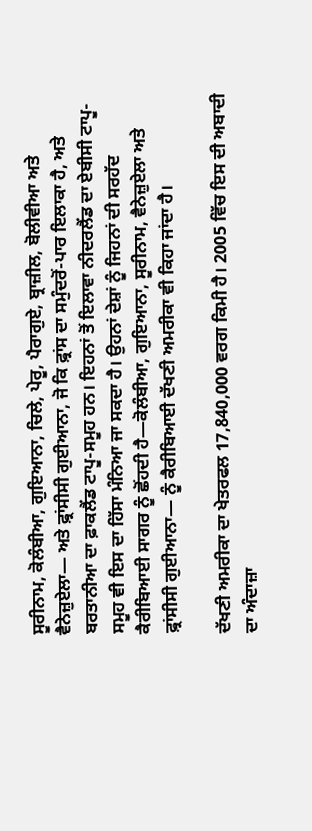ਸੂਰੀਨਾਮ, ਕੋਲੰਬੀਆ, ਗੁਇਆਨਾ, ਚਿਲੇ, ਪੇਰੂ, ਪੈਰਾਗੁਏ, ਬ੍ਰਾਜ਼ੀਲ, ਬੋਲੀਵੀਆ ਅਤੇ ਵੈਨੇਜ਼ੁਏਲਾ— ਅਤੇ ਫ਼੍ਰਾਂਸੀਸੀ ਗੁਈਆਨਾ, ਜੋ ਕਿ ਫ਼੍ਰਾਂਸ ਦਾ ਸਮੁੰਦਰੋਂ-ਪਾਰ ਇਲਾਕਾ ਹੈ, ਅਤੇ ਬਰਤਾਨੀਆ ਦਾ ਫ਼ਾਕਲੈਂਡ ਟਾਪੂ-ਸਮੂਹ ਹਨ। ਇਹਨਾਂ ਤੋਂ ਇਲਾਵਾ ਨੀਦਰਲੈਂਡ ਦਾ ਏਬੀਸੀ ਟਾਪੂ-ਸਮੂਹ ਵੀ ਇਸ ਦਾ ਹਿੱਸਾ ਮੰਨਿਆ ਜਾ ਸਕਦਾ ਹੈ। ਉਹਨਾਂ ਦੇਸ਼ਾਂ ਨੂੰ ਜਿਹਨਾਂ ਦੀ ਸਰਹੱਦ ਕੈਰੀਬਿਆਈ ਸਾਗਰ ਨੂੰ ਛੋਂਹਦੀ ਹੈ—ਕੋਲੰਬੀਆ, ਗੁਇਆਨਾ, ਸੂਰੀਨਾਮ, ਵੈਨੇਜ਼ੁਏਲਾ ਅਤੇ ਫ਼੍ਰਾਂਸੀਸੀ ਗੁਈਆਨਾ— ਨੂੰ ਕੈਰੀਬਿਆਈ ਦੱਖਣੀ ਅਮਰੀਕਾ ਵੀ ਕਿਹਾ ਜਾਂਦਾ ਹੈ।

ਦੱਖਣੀ ਅਮਰੀਕਾ ਦਾ ਖੇਤਰਫਲ 17,840,000 ਵਰਗ ਕਿਮੀ ਹੈ। 2005 ਵਿੱਚ ਇਸ ਦੀ ਅਬਾਦੀ ਦਾ ਅੰਦਾਜ਼ਾ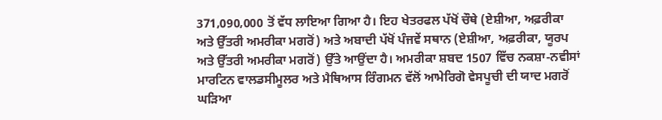371,090,000 ਤੋਂ ਵੱਧ ਲਾਇਆ ਗਿਆ ਹੈ। ਇਹ ਖੇਤਰਫਲ ਪੱਖੋਂ ਚੌਥੇ (ਏਸ਼ੀਆ, ਅਫ਼ਰੀਕਾ ਅਤੇ ਉੱਤਰੀ ਅਮਰੀਕਾ ਮਗਰੋਂ) ਅਤੇ ਅਬਾਦੀ ਪੱਖੋਂ ਪੰਜਵੇਂ ਸਥਾਨ (ਏਸ਼ੀਆ, ਅਫ਼ਰੀਕਾ, ਯੂਰਪ ਅਤੇ ਉੱਤਰੀ ਅਮਰੀਕਾ ਮਗਰੋਂ) ਉੱਤੇ ਆਉਂਦਾ ਹੈ। ਅਮਰੀਕਾ ਸ਼ਬਦ 1507 ਵਿੱਚ ਨਕਸ਼ਾ-ਨਵੀਸਾਂ ਮਾਰਟਿਨ ਵਾਲਡਸੀਮੂਲਰ ਅਤੇ ਮੈਥਿਆਸ ਰਿੰਗਮਨ ਵੱਲੋਂ ਆਮੇਰਿਗੋ ਵੇਸਪੂਚੀ ਦੀ ਯਾਦ ਮਗਰੋਂ ਘੜਿਆ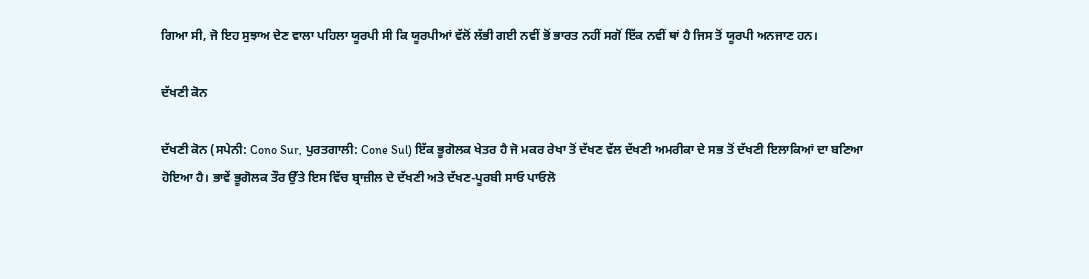ਗਿਆ ਸੀ, ਜੋ ਇਹ ਸੁਝਾਅ ਦੇਣ ਵਾਲਾ ਪਹਿਲਾ ਯੂਰਪੀ ਸੀ ਕਿ ਯੂਰਪੀਆਂ ਵੱਲੋਂ ਲੱਭੀ ਗਈ ਨਵੀਂ ਭੋਂ ਭਾਰਤ ਨਹੀਂ ਸਗੋਂ ਇੱਕ ਨਵੀਂ ਥਾਂ ਹੈ ਜਿਸ ਤੋਂ ਯੂਰਪੀ ਅਨਜਾਣ ਹਨ।

ਦੱਖਣੀ ਕੋਨ

ਦੱਖਣੀ ਕੋਨ (ਸਪੇਨੀ: Cono Sur, ਪੁਰਤਗਾਲੀ: Cone Sul) ਇੱਕ ਭੂਗੋਲਕ ਖੇਤਰ ਹੈ ਜੋ ਮਕਰ ਰੇਖਾ ਤੋਂ ਦੱਖਣ ਵੱਲ ਦੱਖਣੀ ਅਮਰੀਕਾ ਦੇ ਸਭ ਤੋਂ ਦੱਖਣੀ ਇਲਾਕਿਆਂ ਦਾ ਬਣਿਆ ਹੋਇਆ ਹੈ। ਭਾਵੇਂ ਭੂਗੋਲਕ ਤੌਰ ਉੱਤੇ ਇਸ ਵਿੱਚ ਬ੍ਰਾਜ਼ੀਲ ਦੇ ਦੱਖਣੀ ਅਤੇ ਦੱਖਣ-ਪੂਰਬੀ ਸਾਓ ਪਾਓਲੋ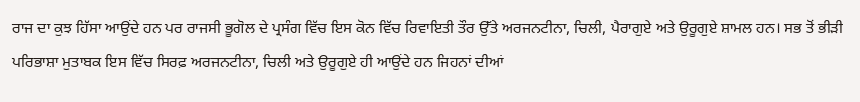ਰਾਜ ਦਾ ਕੁਝ ਹਿੱਸਾ ਆਉਂਦੇ ਹਨ ਪਰ ਰਾਜਸੀ ਭੂਗੋਲ ਦੇ ਪ੍ਰਸੰਗ ਵਿੱਚ ਇਸ ਕੋਨ ਵਿੱਚ ਰਿਵਾਇਤੀ ਤੌਰ ਉੱਤੇ ਅਰਜਨਟੀਨਾ, ਚਿਲੀ, ਪੈਰਾਗੁਏ ਅਤੇ ਉਰੂਗੁਏ ਸ਼ਾਮਲ ਹਨ। ਸਭ ਤੋਂ ਭੀੜੀ ਪਰਿਭਾਸ਼ਾ ਮੁਤਾਬਕ ਇਸ ਵਿੱਚ ਸਿਰਫ਼ ਅਰਜਨਟੀਨਾ, ਚਿਲੀ ਅਤੇ ਉਰੂਗੁਏ ਹੀ ਆਉਂਦੇ ਹਨ ਜਿਹਨਾਂ ਦੀਆਂ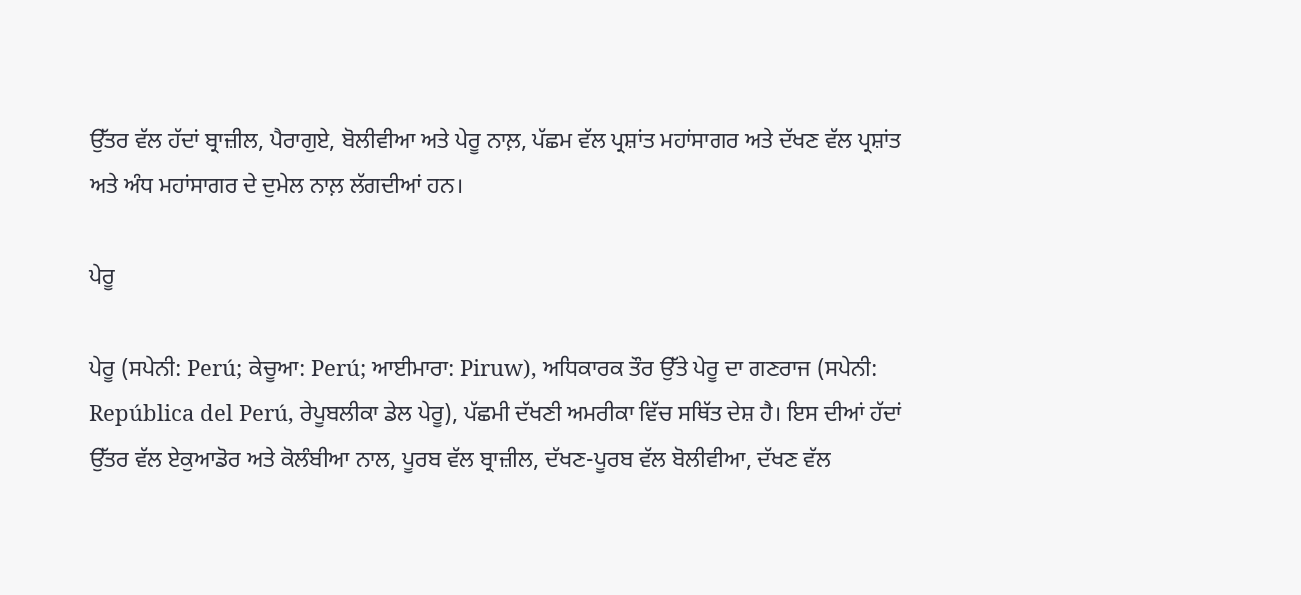ਉੱਤਰ ਵੱਲ ਹੱਦਾਂ ਬ੍ਰਾਜ਼ੀਲ, ਪੈਰਾਗੁਏ, ਬੋਲੀਵੀਆ ਅਤੇ ਪੇਰੂ ਨਾਲ਼, ਪੱਛਮ ਵੱਲ ਪ੍ਰਸ਼ਾਂਤ ਮਹਾਂਸਾਗਰ ਅਤੇ ਦੱਖਣ ਵੱਲ ਪ੍ਰਸ਼ਾਂਤ ਅਤੇ ਅੰਧ ਮਹਾਂਸਾਗਰ ਦੇ ਦੁਮੇਲ ਨਾਲ਼ ਲੱਗਦੀਆਂ ਹਨ।

ਪੇਰੂ

ਪੇਰੂ (ਸਪੇਨੀ: Perú; ਕੇਚੂਆ: Perú; ਆਈਮਾਰਾ: Piruw), ਅਧਿਕਾਰਕ ਤੌਰ ਉੱਤੇ ਪੇਰੂ ਦਾ ਗਣਰਾਜ (ਸਪੇਨੀ: República del Perú, ਰੇਪੂਬਲੀਕਾ ਡੇਲ ਪੇਰੂ), ਪੱਛਮੀ ਦੱਖਣੀ ਅਮਰੀਕਾ ਵਿੱਚ ਸਥਿੱਤ ਦੇਸ਼ ਹੈ। ਇਸ ਦੀਆਂ ਹੱਦਾਂ ਉੱਤਰ ਵੱਲ ਏਕੁਆਡੋਰ ਅਤੇ ਕੋਲੰਬੀਆ ਨਾਲ, ਪੂਰਬ ਵੱਲ ਬ੍ਰਾਜ਼ੀਲ, ਦੱਖਣ-ਪੂਰਬ ਵੱਲ ਬੋਲੀਵੀਆ, ਦੱਖਣ ਵੱਲ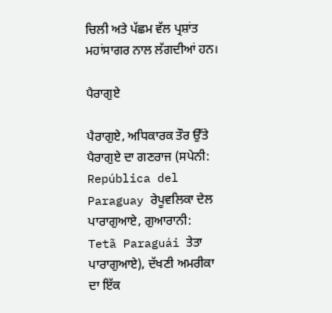ਚਿਲੀ ਅਤੇ ਪੱਛਮ ਵੱਲ ਪ੍ਰਸ਼ਾਂਤ ਮਹਾਂਸਾਗਰ ਨਾਲ ਲੱਗਦੀਆਂ ਹਨ।

ਪੈਰਾਗੁਏ

ਪੈਰਾਗੁਏ, ਅਧਿਕਾਰਕ ਤੌਰ ਉੱਤੇ ਪੈਰਾਗੁਏ ਦਾ ਗਣਰਾਜ (ਸਪੇਨੀ: República del Paraguay ਰੇਪੂਵਲਿਕਾ ਦੇਲ ਪਾਰਾਗੁਆਏ, ਗੁਆਰਾਨੀ: Tetã Paraguái ਤੇਤਾ ਪਾਰਾਗੁਆਏ), ਦੱਖਣੀ ਅਮਰੀਕਾ ਦਾ ਇੱਕ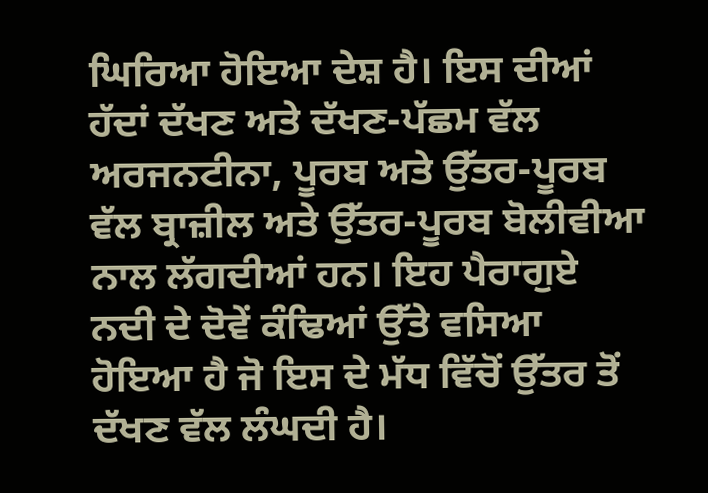ਘਿਰਿਆ ਹੋਇਆ ਦੇਸ਼ ਹੈ। ਇਸ ਦੀਆਂ ਹੱਦਾਂ ਦੱਖਣ ਅਤੇ ਦੱਖਣ-ਪੱਛਮ ਵੱਲ ਅਰਜਨਟੀਨਾ, ਪੂਰਬ ਅਤੇ ਉੱਤਰ-ਪੂਰਬ ਵੱਲ ਬ੍ਰਾਜ਼ੀਲ ਅਤੇ ਉੱਤਰ-ਪੂਰਬ ਬੋਲੀਵੀਆ ਨਾਲ ਲੱਗਦੀਆਂ ਹਨ। ਇਹ ਪੈਰਾਗੁਏ ਨਦੀ ਦੇ ਦੋਵੇਂ ਕੰਢਿਆਂ ਉੱਤੇ ਵਸਿਆ ਹੋਇਆ ਹੈ ਜੋ ਇਸ ਦੇ ਮੱਧ ਵਿੱਚੋਂ ਉੱਤਰ ਤੋਂ ਦੱਖਣ ਵੱਲ ਲੰਘਦੀ ਹੈ।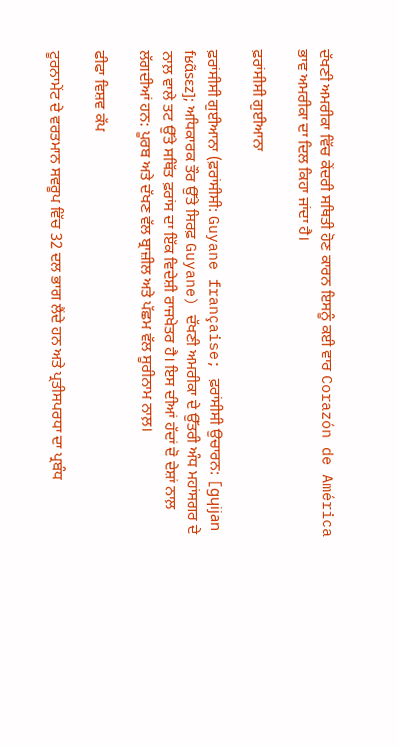ਦੱਖਣੀ ਅਮਰੀਕਾ ਵਿੱਚ ਕੇਂਦਰੀ ਸਥਿਤੀ ਹੋਣ ਕਾਰਨ ਇਸਨੂੰ ਕਈ ਵਾਰ Corazón de América ਭਾਵ ਅਮਰੀਕਾ ਦਾ ਦਿਲ ਕਿਹਾ ਜਾਂਦਾ ਹੈ।

ਫ਼ਰਾਂਸੀਸੀ ਗੁਈਆਨਾ

ਫ਼ਰਾਂਸੀਸੀ ਗੁਈਆਨਾ (ਫ਼ਰਾਂਸੀਸੀ: Guyane française; ਫ਼ਰਾਂਸੀਸੀ ਉਚਾਰਨ: [ɡɥijan fʁɑ̃sɛz]; ਅਧਿਕਾਰਕ ਤੌਰ ਉੱਤੇ ਸਿਰਫ਼ Guyane) ਦੱਖਣੀ ਅਮਰੀਕਾ ਦੇ ਉੱਤਰੀ ਅੰਧ ਮਹਾਂਸਗਰ ਦੇ ਨਾਲ਼ ਵਾਲੇ ਤਟ ਉੱਤੇ ਸਥਿੱਤ ਫ਼ਰਾਂਸ ਦਾ ਇੱਕ ਵਿਦੇਸ਼ੀ ਰਾਜਖੇਤਰ ਹੈ। ਇਸ ਦੀਆਂ ਹੱਦਾਂ ਦੋ ਦੇਸ਼ਾਂ ਨਾਲ਼ ਲੱਗਦੀਆਂ ਹਨ: ਪੂਰਬ ਅਤੇ ਦੱਖਣ ਵੱਲ ਬ੍ਰਾਜ਼ੀਲ ਅਤੇ ਪੱਛਮ ਵੱਲ ਸੂਰੀਨਾਮ ਨਾਲ਼।

ਫੀਫਾ ਵਿਸ਼ਵ ਕੱਪ

ਟੂਰਨਾਮੇਂਟ ਦੇ ਵਰਤਮਾਨ ਸਵਰੂਪ ਵਿੱਚ 32 ਦਲ ਭਾਗ ਲੈਂਦੇ ਹਨ ਅਤੇ ਪ੍ਰਤੀਸਪਰਧਾ ਦਾ ਪ੍ਰਬੰਧ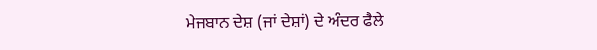ਮੇਜਬਾਨ ਦੇਸ਼ (ਜਾਂ ਦੇਸ਼ਾਂ) ਦੇ ਅੰਦਰ ਫੈਲੇ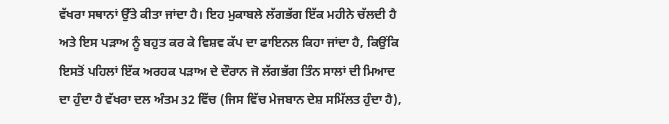ਵੱਖਰਾ ਸਥਾਨਾਂ ਉੱਤੇ ਕੀਤਾ ਜਾਂਦਾ ਹੈ। ਇਹ ਮੁਕਾਬਲੇ ਲੱਗਭੱਗ ਇੱਕ ਮਹੀਨੇ ਚੱਲਦੀ ਹੈ ਅਤੇ ਇਸ ਪੜਾਅ ਨੂੰ ਬਹੁਤ ਕਰ ਕੇ ਵਿਸ਼ਵ ਕੱਪ ਦਾ ਫਾਇਨਲ ਕਿਹਾ ਜਾਂਦਾ ਹੈ, ਕਿਉਂਕਿ ਇਸਤੋਂ ਪਹਿਲਾਂ ਇੱਕ ਅਰਹਕ ਪੜਾਅ ਦੇ ਦੌਰਾਨ ਜੋ ਲੱਗਭੱਗ ਤਿੰਨ ਸਾਲਾਂ ਦੀ ਮਿਆਦ ਦਾ ਹੁੰਦਾ ਹੈ ਵੱਖਰਾ ਦਲ ਅੰਤਮ 32 ਵਿੱਚ (ਜਿਸ ਵਿੱਚ ਮੇਜਬਾਨ ਦੇਸ਼ ਸਮਿੱਲਤ ਹੁੰਦਾ ਹੈ),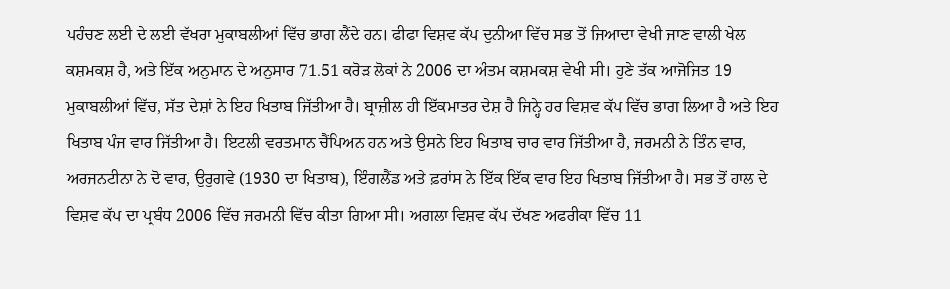ਪਹੰਚਣ ਲਈ ਦੇ ਲਈ ਵੱਖਰਾ ਮੁਕਾਬਲੀਆਂ ਵਿੱਚ ਭਾਗ ਲੈਂਦੇ ਹਨ। ਫੀਫਾ ਵਿਸ਼ਵ ਕੱਪ ਦੁਨੀਆ ਵਿੱਚ ਸਭ ਤੋਂ ਜਿਆਦਾ ਵੇਖੀ ਜਾਣ ਵਾਲੀ ਖੇਲ ਕਸ਼ਮਕਸ਼ ਹੈ, ਅਤੇ ਇੱਕ ਅਨੁਮਾਨ ਦੇ ਅਨੁਸਾਰ 71.51 ਕਰੋਡ਼ ਲੋਕਾਂ ਨੇ 2006 ਦਾ ਅੰਤਮ ਕਸ਼ਮਕਸ਼ ਵੇਖੀ ਸੀ। ਹੁਣੇ ਤੱਕ ਆਜੋਜਿਤ 19 ਮੁਕਾਬਲੀਆਂ ਵਿੱਚ, ਸੱਤ ਦੇਸ਼ਾਂ ਨੇ ਇਹ ਖਿਤਾਬ ਜਿੱਤੀਆ ਹੈ। ਬ੍ਰਾਜ਼ੀਲ ਹੀ ਇੱਕਮਾਤਰ ਦੇਸ਼ ਹੈ ਜਿਨ੍ਹੇ ਹਰ ਵਿਸ਼ਵ ਕੱਪ ਵਿੱਚ ਭਾਗ ਲਿਆ ਹੈ ਅਤੇ ਇਹ ਖਿਤਾਬ ਪੰਜ ਵਾਰ ਜਿੱਤੀਆ ਹੈ। ਇਟਲੀ ਵਰਤਮਾਨ ਚੈਂਪਿਅਨ ਹਨ ਅਤੇ ਉਸਨੇ ਇਹ ਖਿਤਾਬ ਚਾਰ ਵਾਰ ਜਿੱਤੀਆ ਹੈ, ਜਰਮਨੀ ਨੇ ਤਿੰਨ ਵਾਰ, ਅਰਜਨਟੀਨਾ ਨੇ ਦੋ ਵਾਰ, ਉਰੁਗਵੇ (1930 ਦਾ ਖਿਤਾਬ), ਇੰਗਲੈਂਡ ਅਤੇ ਫ਼ਰਾਂਸ ਨੇ ਇੱਕ ਇੱਕ ਵਾਰ ਇਹ ਖਿਤਾਬ ਜਿੱਤੀਆ ਹੈ। ਸਭ ਤੋਂ ਹਾਲ ਦੇ ਵਿਸ਼ਵ ਕੱਪ ਦਾ ਪ੍ਰਬੰਧ 2006 ਵਿੱਚ ਜਰਮਨੀ ਵਿੱਚ ਕੀਤਾ ਗਿਆ ਸੀ। ਅਗਲਾ ਵਿਸ਼ਵ ਕੱਪ ਦੱਖਣ ਅਫਰੀਕਾ ਵਿੱਚ 11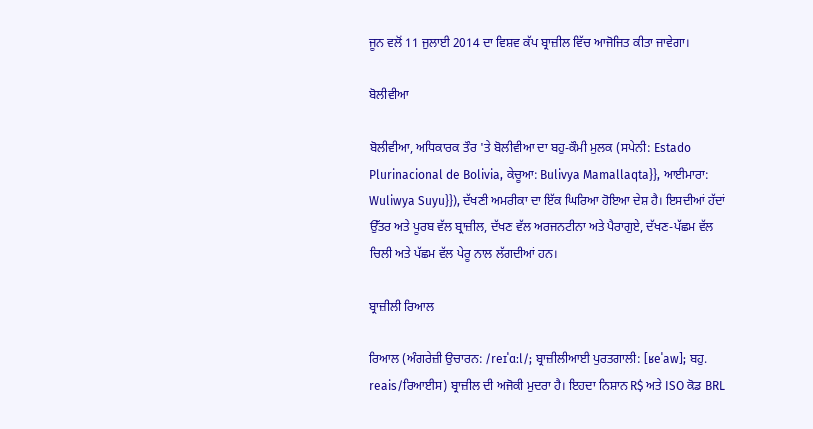ਜੂਨ ਵਲੋਂ 11 ਜੁਲਾਈ 2014 ਦਾ ਵਿਸ਼ਵ ਕੱਪ ਬ੍ਰਾਜ਼ੀਲ ਵਿੱਚ ਆਜੋਜਿਤ ਕੀਤਾ ਜਾਵੇਗਾ।

ਬੋਲੀਵੀਆ

ਬੋਲੀਵੀਆ, ਅਧਿਕਾਰਕ ਤੌਰ 'ਤੇ ਬੋਲੀਵੀਆ ਦਾ ਬਹੁ-ਕੌਮੀ ਮੁਲਕ (ਸਪੇਨੀ: Estado Plurinacional de Bolivia, ਕੇਚੂਆ: Bulivya Mamallaqta}}, ਆਈਮਾਰਾ: Wuliwya Suyu}}), ਦੱਖਣੀ ਅਮਰੀਕਾ ਦਾ ਇੱਕ ਘਿਰਿਆ ਹੋਇਆ ਦੇਸ਼ ਹੈ। ਇਸਦੀਆਂ ਹੱਦਾਂ ਉੱਤਰ ਅਤੇ ਪੂਰਬ ਵੱਲ ਬ੍ਰਾਜ਼ੀਲ, ਦੱਖਣ ਵੱਲ ਅਰਜਨਟੀਨਾ ਅਤੇ ਪੈਰਾਗੁਏ, ਦੱਖਣ-ਪੱਛਮ ਵੱਲ ਚਿਲੀ ਅਤੇ ਪੱਛਮ ਵੱਲ ਪੇਰੂ ਨਾਲ ਲੱਗਦੀਆਂ ਹਨ।

ਬ੍ਰਾਜ਼ੀਲੀ ਰਿਆਲ

ਰਿਆਲ (ਅੰਗਰੇਜ਼ੀ ਉਚਾਰਨ: /reɪˈɑːl/; ਬ੍ਰਾਜ਼ੀਲੀਆਈ ਪੁਰਤਗਾਲੀ: [ʁeˈaw]; ਬਹੁ. reais/ਰਿਆਈਸ) ਬ੍ਰਾਜ਼ੀਲ ਦੀ ਅਜੋਕੀ ਮੁਦਰਾ ਹੈ। ਇਹਦਾ ਨਿਸ਼ਾਨ R$ ਅਤੇ ISO ਕੋਡ BRL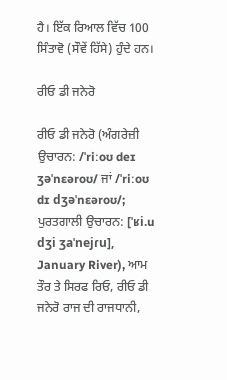ਹੈ। ਇੱਕ ਰਿਆਲ ਵਿੱਚ 100 ਸਿੰਤਾਵੋ (ਸੌਵੇਂ ਹਿੱਸੇ) ਹੁੰਦੇ ਹਨ।

ਰੀਓ ਡੀ ਜਨੇਰੋ

ਰੀਓ ਡੀ ਜਨੇਰੋ (ਅੰਗਰੇਜ਼ੀ ਉਚਾਰਨ: /ˈriːoʊ deɪ ʒəˈnɛəroʊ/ ਜਾਂ /ˈriːoʊ dɪ dʒəˈnɛəroʊ/; ਪੁਰਤਗਾਲੀ ਉਚਾਰਨ: [ˈʁi.u dʒi ʒaˈnejɾu], January River), ਆਮ ਤੌਰ ਤੇ ਸਿਰਫ ਰਿਓ, ਰੀਓ ਡੀ ਜਨੇਰੋ ਰਾਜ ਦੀ ਰਾਜਧਾਨੀ,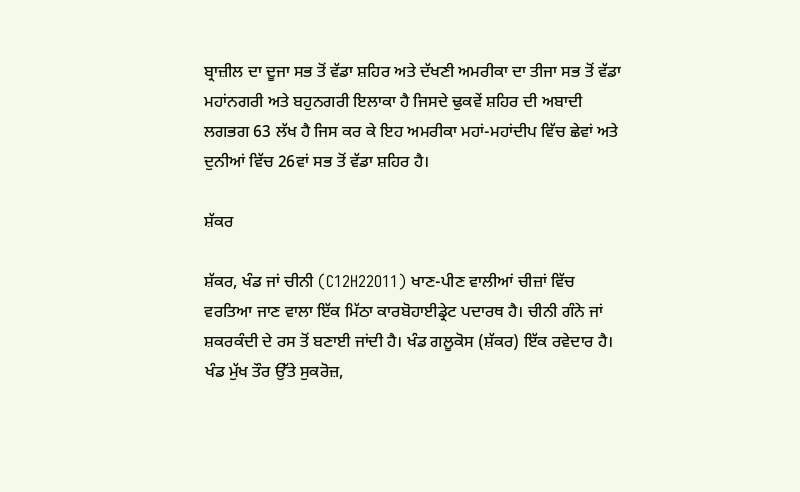ਬ੍ਰਾਜ਼ੀਲ ਦਾ ਦੂਜਾ ਸਭ ਤੋਂ ਵੱਡਾ ਸ਼ਹਿਰ ਅਤੇ ਦੱਖਣੀ ਅਮਰੀਕਾ ਦਾ ਤੀਜਾ ਸਭ ਤੋਂ ਵੱਡਾ ਮਹਾਂਨਗਰੀ ਅਤੇ ਬਹੁਨਗਰੀ ਇਲਾਕਾ ਹੈ ਜਿਸਦੇ ਢੁਕਵੇਂ ਸ਼ਹਿਰ ਦੀ ਅਬਾਦੀ ਲਗਭਗ 63 ਲੱਖ ਹੈ ਜਿਸ ਕਰ ਕੇ ਇਹ ਅਮਰੀਕਾ ਮਹਾਂ-ਮਹਾਂਦੀਪ ਵਿੱਚ ਛੇਵਾਂ ਅਤੇ ਦੁਨੀਆਂ ਵਿੱਚ 26ਵਾਂ ਸਭ ਤੋਂ ਵੱਡਾ ਸ਼ਹਿਰ ਹੈ।

ਸ਼ੱਕਰ

ਸ਼ੱਕਰ, ਖੰਡ ਜਾਂ ਚੀਨੀ (C12H22O11) ਖਾਣ-ਪੀਣ ਵਾਲੀਆਂ ਚੀਜ਼ਾਂ ਵਿੱਚ ਵਰਤਿਆ ਜਾਣ ਵਾਲਾ ਇੱਕ ਮਿੱਠਾ ਕਾਰਬੋਹਾਈਡ੍ਰੇਟ ਪਦਾਰਥ ਹੈ। ਚੀਨੀ ਗੰਨੇ ਜਾਂ ਸ਼ਕਰਕੰਦੀ ਦੇ ਰਸ ਤੋਂ ਬਣਾਈ ਜਾਂਦੀ ਹੈ। ਖੰਡ ਗਲੂਕੋਸ (ਸ਼ੱਕਰ) ਇੱਕ ਰਵੇਦਾਰ ਹੈ। ਖੰਡ ਮੁੱਖ ਤੌਰ ਉੱਤੇ ਸੁਕਰੋਜ਼,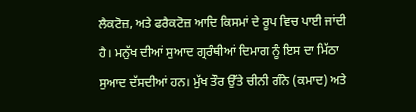ਲੈਕਟੋਜ਼, ਅਤੇ ਫਰੈਕਟੋਜ਼ ਆਦਿ ਕਿਸਮਾਂ ਦੇ ਰੂਪ ਵਿਚ ਪਾਈ ਜਾਂਦੀ ਹੈ। ਮਨੁੱਖ ਦੀਆਂ ਸੁਆਦ ਗ੍ਰਰੰਥੀਆਂ ਦਿਮਾਗ ਨੂੰ ਇਸ ਦਾ ਮਿੱਠਾ ਸੁਆਦ ਦੱਸਦੀਆਂ ਹਨ। ਮੁੱਖ ਤੌਰ ਉੱਤੇ ਚੀਨੀ ਗੰਨੇ (ਕਮਾਦ) ਅਤੇ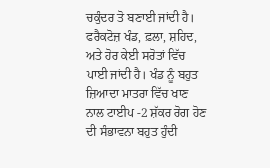ਚਕੁੰਦਰ ਤੋ ਬਣਾਈ ਜਾਂਦੀ ਹੈ। ਫਰੈਕਟੋਜ਼ ਖੰਡ, ਫ਼ਲਾ, ਸ਼ਹਿਦ, ਅਤੇ ਹੋਰ ਕੇਈ ਸਰੋਤਾਂ ਵਿੱਚ ਪਾਈ ਜਾਂਦੀ ਹੈ। ਖੰਡ ਨੂੰ ਬਹੁਤ ਜ਼ਿਆਦਾ ਮਾਤਰਾ ਵਿੱਚ ਖਾਣ ਨਾਲ ਟਾਈਪ -2 ਸ਼ੱਕਰ ਰੋਗ ਹੋਣ ਦੀ ਸੰਭਾਵਨਾ ਬਹੁਤ ਹੁੰਦੀ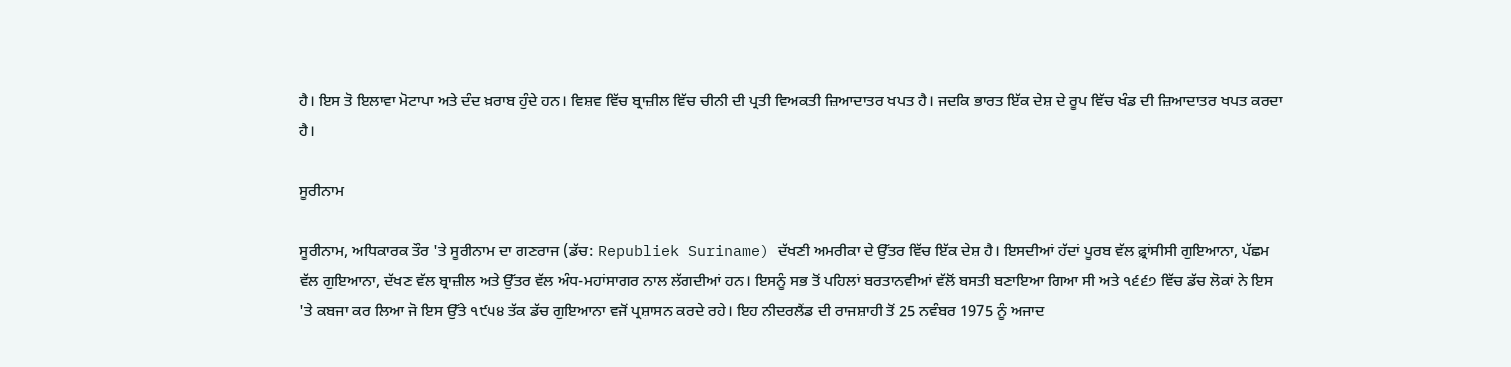ਹੈ। ਇਸ ਤੋ ਇਲਾਵਾ ਮੋਟਾਪਾ ਅਤੇ ਦੰਦ ਖ਼ਰਾਬ ਹੁੰਦੇ ਹਨ। ਵਿਸ਼ਵ ਵਿੱਚ ਬ੍ਰਾਜ਼ੀਲ ਵਿੱਚ ਚੀਨੀ ਦੀ ਪ੍ਰਤੀ ਵਿਅਕਤੀ ਜ਼ਿਆਦਾਤਰ ਖਪਤ ਹੈ। ਜਦਕਿ ਭਾਰਤ ਇੱਕ ਦੇਸ਼ ਦੇ ਰੂਪ ਵਿੱਚ ਖੰਡ ਦੀ ਜ਼ਿਆਦਾਤਰ ਖਪਤ ਕਰਦਾ ਹੈ।

ਸੂਰੀਨਾਮ

ਸੂਰੀਨਾਮ, ਅਧਿਕਾਰਕ ਤੌਰ 'ਤੇ ਸੂਰੀਨਾਮ ਦਾ ਗਣਰਾਜ (ਡੱਚ: Republiek Suriname) ਦੱਖਣੀ ਅਮਰੀਕਾ ਦੇ ਉੱਤਰ ਵਿੱਚ ਇੱਕ ਦੇਸ਼ ਹੈ। ਇਸਦੀਆਂ ਹੱਦਾਂ ਪੂਰਬ ਵੱਲ ਫ਼੍ਰਾਂਸੀਸੀ ਗੁਇਆਨਾ, ਪੱਛਮ ਵੱਲ ਗੁਇਆਨਾ, ਦੱਖਣ ਵੱਲ ਬ੍ਰਾਜ਼ੀਲ ਅਤੇ ਉੱਤਰ ਵੱਲ ਅੰਧ-ਮਹਾਂਸਾਗਰ ਨਾਲ ਲੱਗਦੀਆਂ ਹਨ। ਇਸਨੂੰ ਸਭ ਤੋਂ ਪਹਿਲਾਂ ਬਰਤਾਨਵੀਆਂ ਵੱਲੋਂ ਬਸਤੀ ਬਣਾਇਆ ਗਿਆ ਸੀ ਅਤੇ ੧੬੬੭ ਵਿੱਚ ਡੱਚ ਲੋਕਾਂ ਨੇ ਇਸ 'ਤੇ ਕਬਜਾ ਕਰ ਲਿਆ ਜੋ ਇਸ ਉੱਤੇ ੧੯੫੪ ਤੱਕ ਡੱਚ ਗੁਇਆਨਾ ਵਜੋਂ ਪ੍ਰਸ਼ਾਸਨ ਕਰਦੇ ਰਹੇ। ਇਹ ਨੀਦਰਲੈਂਡ ਦੀ ਰਾਜਸ਼ਾਹੀ ਤੋਂ 25 ਨਵੰਬਰ 1975 ਨੂੰ ਅਜਾਦ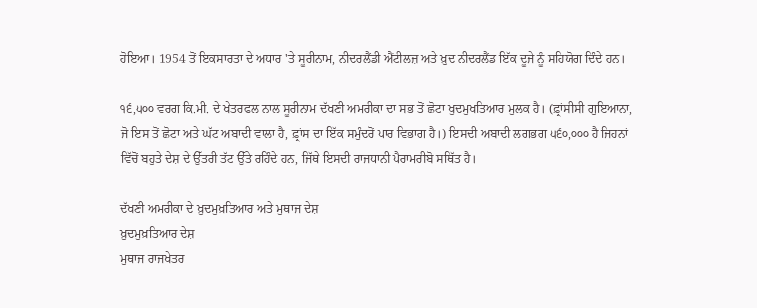ਹੋਇਆ। 1954 ਤੋਂ ਇਕਸਾਰਤਾ ਦੇ ਅਧਾਰ 'ਤੇ ਸੂਰੀਨਾਮ, ਨੀਦਰਲੈਂਡੀ ਐਂਟੀਲਜ਼ ਅਤੇ ਖ਼ੁਦ ਨੀਦਰਲੈਂਡ ਇੱਕ ਦੂਜੇ ਨੂੰ ਸਹਿਯੋਗ ਦਿੰਦੇ ਹਨ।

੧੬,੫੦੦ ਵਰਗ ਕਿ.ਮੀ. ਦੇ ਖੇਤਰਫਲ ਨਾਲ ਸੂਰੀਨਾਮ ਦੱਖਣੀ ਅਮਰੀਕਾ ਦਾ ਸਭ ਤੋਂ ਛੋਟਾ ਖੁਦਮੁਖਤਿਆਰ ਮੁਲਕ ਹੈ। (ਫ਼੍ਰਾਂਸੀਸੀ ਗੁਇਆਨਾ, ਜੋ ਇਸ ਤੋਂ ਛੋਟਾ ਅਤੇ ਘੱਟ ਅਬਾਦੀ ਵਾਲਾ ਹੈ, ਫ਼੍ਰਾਂਸ ਦਾ ਇੱਕ ਸਮੁੰਦਰੋਂ ਪਾਰ ਵਿਭਾਗ ਹੈ।) ਇਸਦੀ ਅਬਾਦੀ ਲਗਭਗ ੫੬੦,੦੦੦ ਹੈ ਜਿਹਨਾਂ ਵਿੱਚੋਂ ਬਹੁਤੇ ਦੇਸ਼ ਦੇ ਉੱਤਰੀ ਤੱਟ ਉੱਤੇ ਰਹਿੰਦੇ ਹਨ, ਜਿੱਥੇ ਇਸਦੀ ਰਾਜਧਾਨੀ ਪੈਰਾਮਰੀਬੋ ਸਥਿੱਤ ਹੈ।

ਦੱਖਣੀ ਅਮਰੀਕਾ ਦੇ ਖ਼ੁਦਮੁਖ਼ਤਿਆਰ ਅਤੇ ਮੁਥਾਜ ਦੇਸ਼
ਖ਼ੁਦਮੁਖ਼ਤਿਆਰ ਦੇਸ਼
ਮੁਥਾਜ ਰਾਜਖੇਤਰ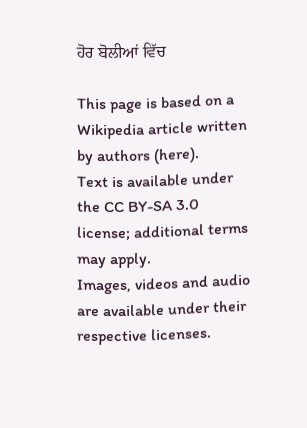ਹੋਰ ਬੋਲੀਆਂ ਵਿੱਚ

This page is based on a Wikipedia article written by authors (here).
Text is available under the CC BY-SA 3.0 license; additional terms may apply.
Images, videos and audio are available under their respective licenses.